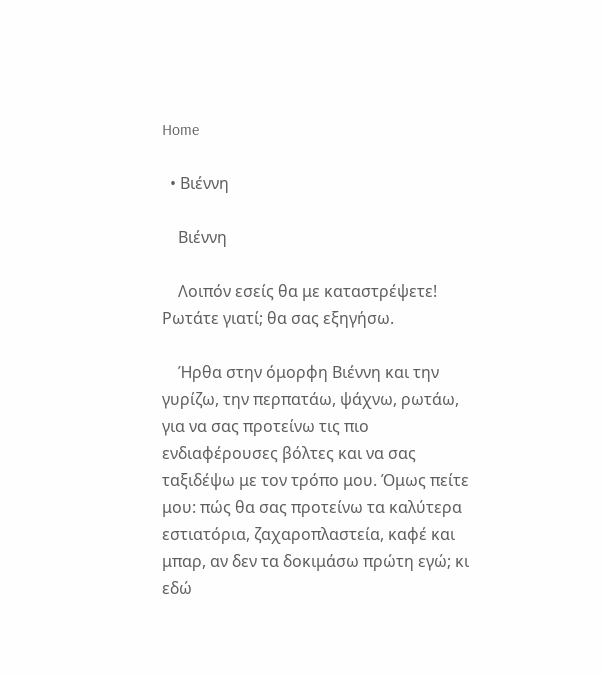Home

  • Βιέννη

    Βιέννη

    Λοιπόν εσείς θα με καταστρέψετε! Ρωτάτε γιατί; θα σας εξηγήσω.

    Ήρθα στην όμορφη Βιέννη και την γυρίζω, την περπατάω, ψάχνω, ρωτάω, για να σας προτείνω τις πιο ενδιαφέρουσες βόλτες και να σας ταξιδέψω με τον τρόπο μου. Όμως πείτε μου: πώς θα σας προτείνω τα καλύτερα εστιατόρια, ζαχαροπλαστεία, καφέ και μπαρ, αν δεν τα δοκιμάσω πρώτη εγώ; κι εδώ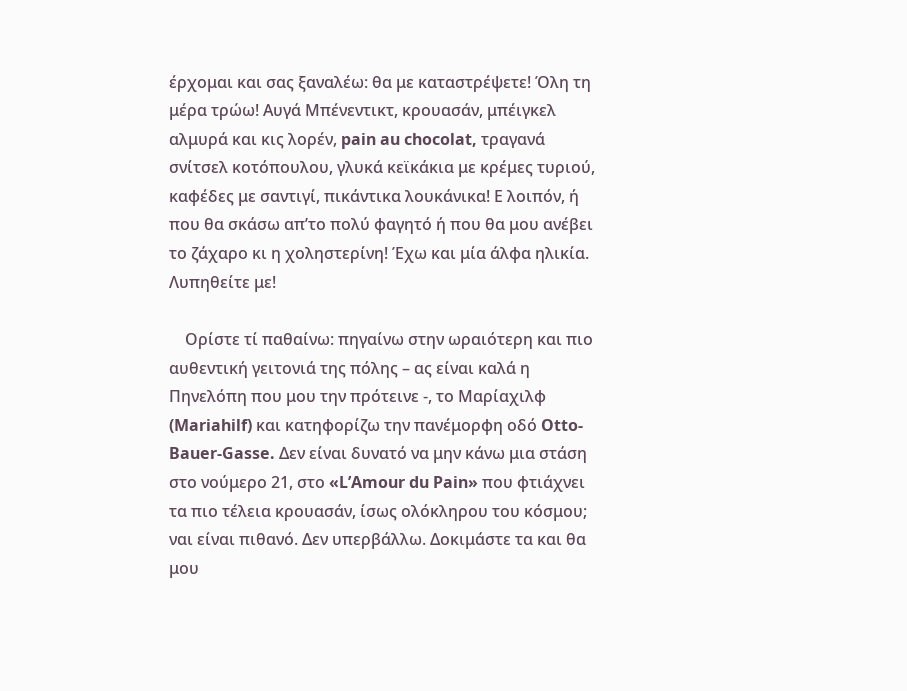έρχομαι και σας ξαναλέω: θα με καταστρέψετε! Όλη τη μέρα τρώω! Αυγά Μπένεντικτ, κρουασάν, μπέιγκελ αλμυρά και κις λορέν, pain au chocolat, τραγανά σνίτσελ κοτόπουλου, γλυκά κεϊκάκια με κρέμες τυριού, καφέδες με σαντιγί, πικάντικα λουκάνικα! Ε λοιπόν, ή που θα σκάσω απ’το πολύ φαγητό ή που θα μου ανέβει το ζάχαρο κι η χοληστερίνη! Έχω και μία άλφα ηλικία. Λυπηθείτε με!

    Ορίστε τί παθαίνω: πηγαίνω στην ωραιότερη και πιο αυθεντική γειτονιά της πόλης – ας είναι καλά η Πηνελόπη που μου την πρότεινε -, το Μαρίαχιλφ (Mariahilf) και κατηφορίζω την πανέμορφη οδό Otto-Bauer-Gasse. Δεν είναι δυνατό να μην κάνω μια στάση στο νούμερο 21, στο «L’Amour du Pain» που φτιάχνει τα πιο τέλεια κρουασάν, ίσως ολόκληρου του κόσμου; ναι είναι πιθανό. Δεν υπερβάλλω. Δοκιμάστε τα και θα μου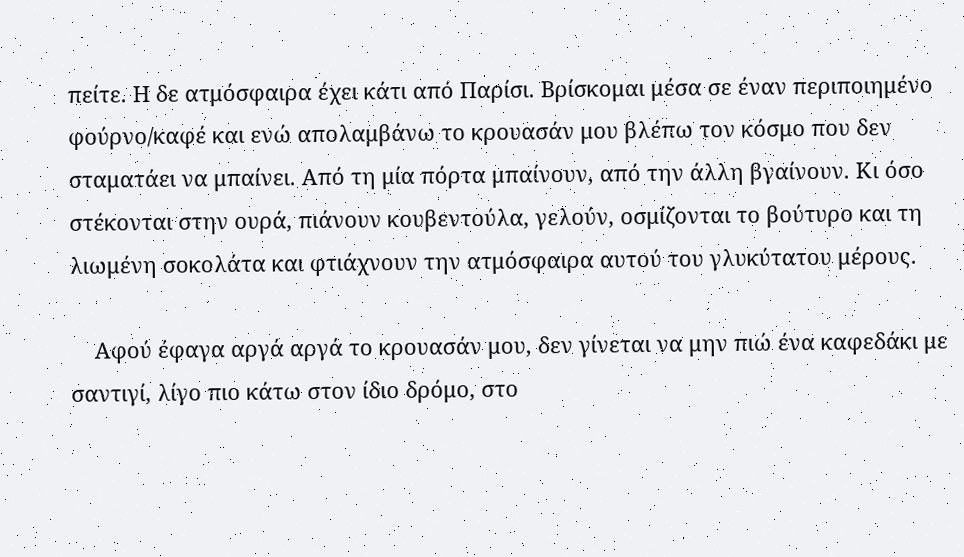πείτε. Η δε ατμόσφαιρα έχει κάτι από Παρίσι. Βρίσκομαι μέσα σε έναν περιποιημένο φούρνο/καφέ και ενώ απολαμβάνω το κρουασάν μου βλέπω τον κόσμο που δεν σταματάει να μπαίνει. Από τη μία πόρτα μπαίνουν, από την άλλη βγαίνουν. Κι όσο στέκονται στην ουρά, πιάνουν κουβεντούλα, γελούν, οσμίζονται το βούτυρο και τη λιωμένη σοκολάτα και φτιάχνουν την ατμόσφαιρα αυτού του γλυκύτατου μέρους.

    Αφού έφαγα αργά αργά το κρουασάν μου, δεν γίνεται να μην πιώ ένα καφεδάκι με σαντιγί, λίγο πιο κάτω στον ίδιο δρόμο, στο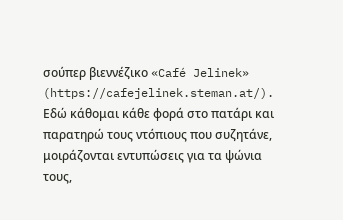σούπερ βιεννέζικο «Café Jelinek» (https://cafejelinek.steman.at/). Εδώ κάθομαι κάθε φορά στο πατάρι και παρατηρώ τους ντόπιους που συζητάνε, μοιράζονται εντυπώσεις για τα ψώνια τους,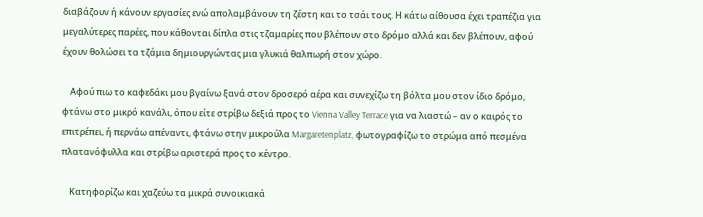διαβάζουν ή κάνουν εργασίες ενώ απολαμβάνουν τη ζέστη και το τσάι τους. Η κάτω αίθουσα έχει τραπέζια για μεγαλύτερες παρέες, που κάθονται δίπλα στις τζαμαρίες που βλέπουν στο δρόμο αλλά και δεν βλέπουν, αφού έχουν θολώσει τα τζάμια δημιουργώντας μια γλυκιά θαλπωρή στον χώρο.

    Αφού πιω το καφεδάκι μου βγαίνω ξανά στον δροσερό αέρα και συνεχίζω τη βόλτα μου στον ίδιο δρόμο, φτάνω στο μικρό κανάλι, όπου είτε στρίβω δεξιά προς το Vienna Valley Terrace για να λιαστώ – αν ο καιρός το επιτρέπει, ή περνάω απέναντι, φτάνω στην μικρούλα Margaretenplatz, φωτογραφίζω το στρώμα από πεσμένα πλατανόφυλλα και στρίβω αριστερά προς το κέντρο.

    Κατηφορίζω και χαζεύω τα μικρά συνοικιακά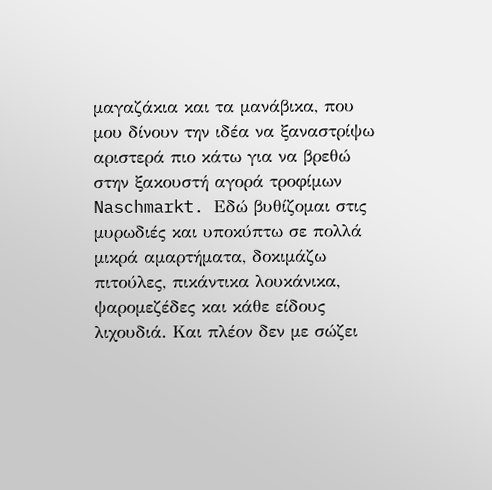μαγαζάκια και τα μανάβικα, που μου δίνουν την ιδέα να ξαναστρίψω αριστερά πιο κάτω για να βρεθώ στην ξακουστή αγορά τροφίμων Naschmarkt. Εδώ βυθίζομαι στις μυρωδιές και υποκύπτω σε πολλά μικρά αμαρτήματα, δοκιμάζω πιτούλες, πικάντικα λουκάνικα, ψαρομεζέδες και κάθε είδους λιχουδιά. Και πλέον δεν με σώζει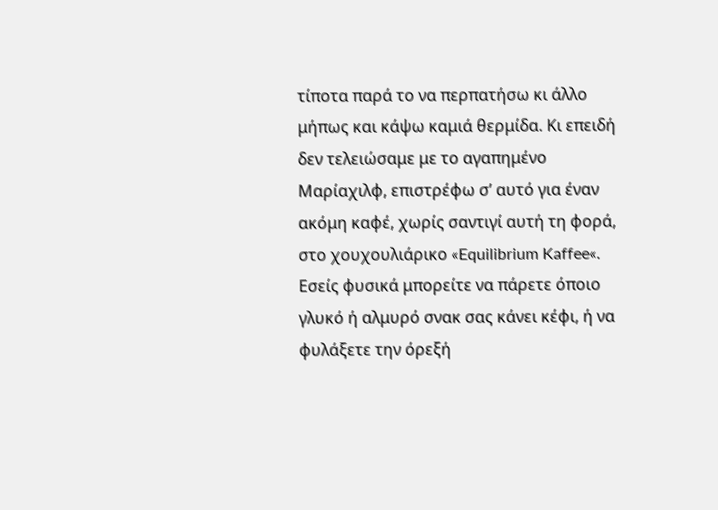τίποτα παρά το να περπατήσω κι άλλο μήπως και κάψω καμιά θερμίδα. Κι επειδή δεν τελειώσαμε με το αγαπημένο Μαρίαχιλφ, επιστρέφω σ’ αυτό για έναν ακόμη καφέ, χωρίς σαντιγί αυτή τη φορά, στο χουχουλιάρικο «Equilibrium Kaffee«. Εσείς φυσικά μπορείτε να πάρετε όποιο γλυκό ή αλμυρό σνακ σας κάνει κέφι, ή να φυλάξετε την όρεξή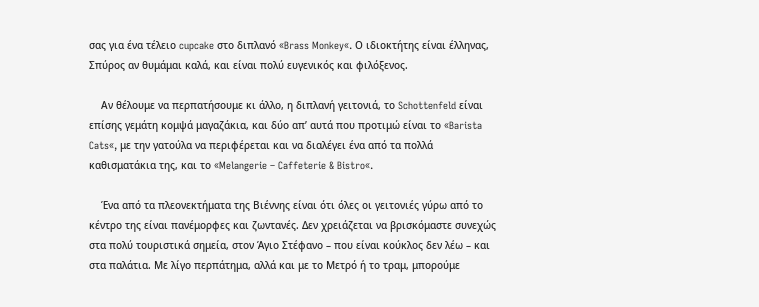σας για ένα τέλειο cupcake στο διπλανό «Brass Monkey«. Ο ιδιοκτήτης είναι έλληνας, Σπύρος αν θυμάμαι καλά, και είναι πολύ ευγενικός και φιλόξενος.

    Αν θέλουμε να περπατήσουμε κι άλλο, η διπλανή γειτονιά, το Schottenfeld είναι επίσης γεμάτη κομψά μαγαζάκια, και δύο απ’ αυτά που προτιμώ είναι το «Barista Cats«, με την γατούλα να περιφέρεται και να διαλέγει ένα από τα πολλά καθισματάκια της, και το «Melangerie – Caffeterie & Bistro«.

    Ένα από τα πλεονεκτήματα της Βιέννης είναι ότι όλες οι γειτονιές γύρω από το κέντρο της είναι πανέμορφες και ζωντανές. Δεν χρειάζεται να βρισκόμαστε συνεχώς στα πολύ τουριστικά σημεία, στον Άγιο Στέφανο – που είναι κούκλος δεν λέω – και στα παλάτια. Με λίγο περπάτημα, αλλά και με το Μετρό ή το τραμ, μπορούμε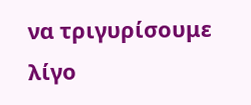να τριγυρίσουμε λίγο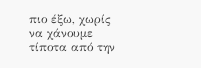πιο έξω, χωρίς να χάνουμε τίποτα από την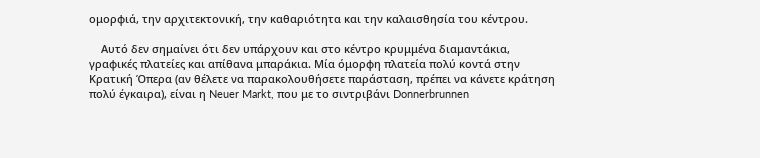ομορφιά, την αρχιτεκτονική, την καθαριότητα και την καλαισθησία του κέντρου.

    Αυτό δεν σημαίνει ότι δεν υπάρχουν και στο κέντρο κρυμμένα διαμαντάκια, γραφικές πλατείες και απίθανα μπαράκια. Μία όμορφη πλατεία πολύ κοντά στην Κρατική Όπερα (αν θέλετε να παρακολουθήσετε παράσταση, πρέπει να κάνετε κράτηση πολύ έγκαιρα), είναι η Neuer Markt, που με το σιντριβάνι Donnerbrunnen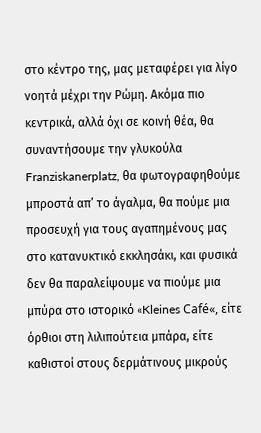στο κέντρο της, μας μεταφέρει για λίγο νοητά μέχρι την Ρώμη. Ακόμα πιο κεντρικά, αλλά όχι σε κοινή θέα, θα συναντήσουμε την γλυκούλα Franziskanerplatz, θα φωτογραφηθούμε μπροστά απ’ το άγαλμα, θα πούμε μια προσευχή για τους αγαπημένους μας στο κατανυκτικό εκκλησάκι, και φυσικά δεν θα παραλείψουμε να πιούμε μια μπύρα στο ιστορικό «Kleines Café«, είτε όρθιοι στη λιλιπούτεια μπάρα, είτε καθιστοί στους δερμάτινους μικρούς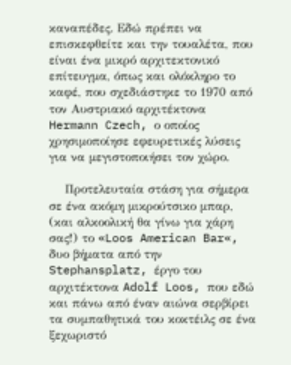καναπέδες. Εδώ πρέπει να επισκεφθείτε και την τουαλέτα, που είναι ένα μικρό αρχιτεκτονικό επίτευγμα, όπως και ολόκληρο το καφέ, που σχεδιάστηκε το 1970 από τον Αυστριακό αρχιτέκτονα Hermann Czech, ο οποίος χρησιμοποίησε εφευρετικές λύσεις για να μεγιστοποιήσει τον χώρο.

    Προτελευταία στάση για σήμερα σε ένα ακόμη μικρούτσικο μπαρ, (και αλκοολική θα γίνω για χάρη σας!) το «Loos American Bar«, δυο βήματα από την Stephansplatz, έργο του αρχιτέκτονα Adolf Loos, που εδώ και πάνω από έναν αιώνα σερβίρει τα συμπαθητικά του κοκτέιλς σε ένα ξεχωριστό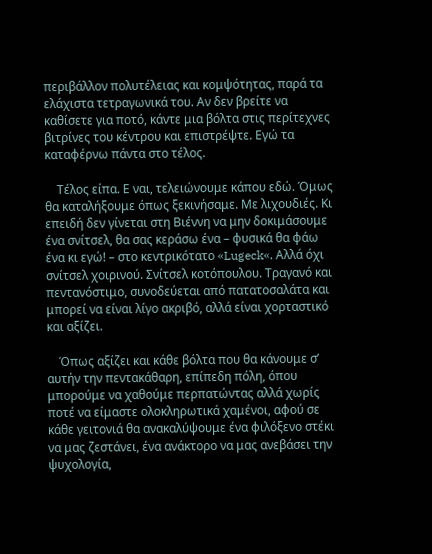περιβάλλον πολυτέλειας και κομψότητας, παρά τα ελάχιστα τετραγωνικά του. Αν δεν βρείτε να καθίσετε για ποτό, κάντε μια βόλτα στις περίτεχνες βιτρίνες του κέντρου και επιστρέψτε. Εγώ τα καταφέρνω πάντα στο τέλος.

    Τέλος είπα. Ε ναι, τελειώνουμε κάπου εδώ. Όμως θα καταλήξουμε όπως ξεκινήσαμε. Με λιχουδιές. Κι επειδή δεν γίνεται στη Βιέννη να μην δοκιμάσουμε ένα σνίτσελ, θα σας κεράσω ένα – φυσικά θα φάω ένα κι εγώ! – στο κεντρικότατο «Lugeck«. Αλλά όχι σνίτσελ χοιρινού. Σνίτσελ κοτόπουλου. Τραγανό και πεντανόστιμο, συνοδεύεται από πατατοσαλάτα και μπορεί να είναι λίγο ακριβό, αλλά είναι χορταστικό και αξίζει.

    Όπως αξίζει και κάθε βόλτα που θα κάνουμε σ’ αυτήν την πεντακάθαρη, επίπεδη πόλη, όπου μπορούμε να χαθούμε περπατώντας αλλά χωρίς ποτέ να είμαστε ολοκληρωτικά χαμένοι, αφού σε κάθε γειτονιά θα ανακαλύψουμε ένα φιλόξενο στέκι να μας ζεστάνει, ένα ανάκτορο να μας ανεβάσει την ψυχολογία,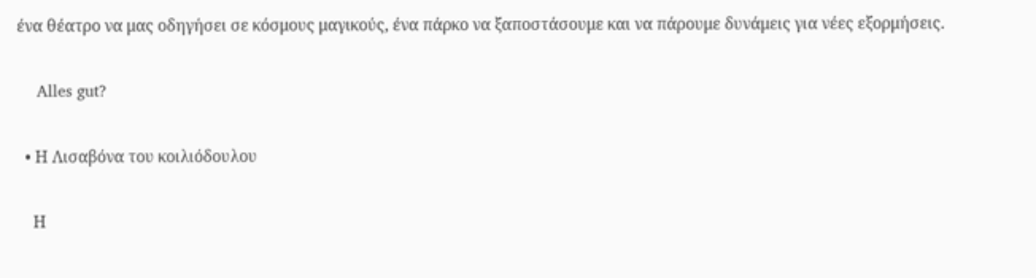ένα θέατρο να μας οδηγήσει σε κόσμους μαγικούς, ένα πάρκο να ξαποστάσουμε και να πάρουμε δυνάμεις για νέες εξορμήσεις.

    Alles gut?

  • Η Λισαβόνα του κοιλιόδουλου

    Η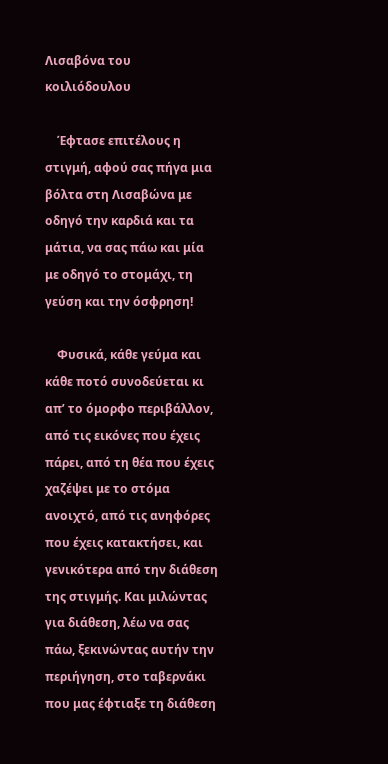Λισαβόνα του κοιλιόδουλου

    Έφτασε επιτέλους η στιγμή, αφού σας πήγα μια βόλτα στη Λισαβώνα με οδηγό την καρδιά και τα μάτια, να σας πάω και μία με οδηγό το στομάχι, τη γεύση και την όσφρηση!

    Φυσικά, κάθε γεύμα και κάθε ποτό συνοδεύεται κι απ’ το όμορφο περιβάλλον, από τις εικόνες που έχεις πάρει, από τη θέα που έχεις χαζέψει με το στόμα ανοιχτό, από τις ανηφόρες που έχεις κατακτήσει, και γενικότερα από την διάθεση της στιγμής. Και μιλώντας για διάθεση, λέω να σας πάω, ξεκινώντας αυτήν την περιήγηση, στο ταβερνάκι που μας έφτιαξε τη διάθεση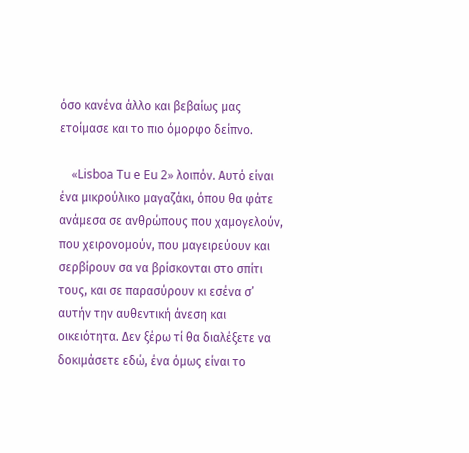όσο κανένα άλλο και βεβαίως μας ετοίμασε και το πιο όμορφο δείπνο.

    «Lisboa Tu e Eu 2» λοιπόν. Αυτό είναι ένα μικρούλικο μαγαζάκι, όπου θα φάτε ανάμεσα σε ανθρώπους που χαμογελούν, που χειρονομούν, που μαγειρεύουν και σερβίρουν σα να βρίσκονται στο σπίτι τους, και σε παρασύρουν κι εσένα σ’ αυτήν την αυθεντική άνεση και οικειότητα. Δεν ξέρω τί θα διαλέξετε να δοκιμάσετε εδώ, ένα όμως είναι το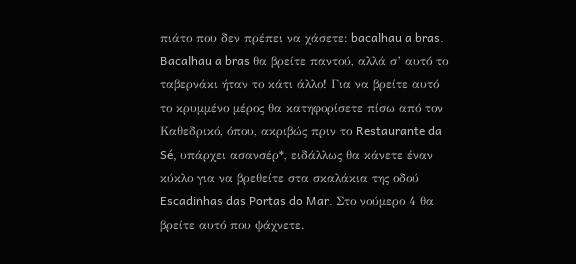πιάτο που δεν πρέπει να χάσετε: bacalhau a bras. Bacalhau a bras θα βρείτε παντού, αλλά σ’ αυτό το ταβερνάκι ήταν το κάτι άλλο! Για να βρείτε αυτό το κρυμμένο μέρος θα κατηφορίσετε πίσω από τον Καθεδρικό, όπου, ακριβώς πριν το Restaurante da Sé, υπάρχει ασανσέρ*, ειδάλλως θα κάνετε έναν κύκλο για να βρεθείτε στα σκαλάκια της οδού Escadinhas das Portas do Mar. Στο νούμερο 4 θα βρείτε αυτό που ψάχνετε.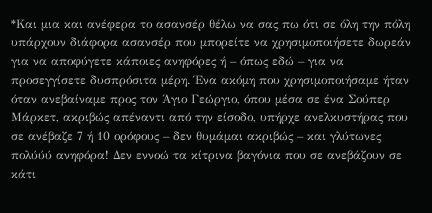*Και μια και ανέφερα το ασανσέρ θέλω να σας πω ότι σε όλη την πόλη υπάρχουν διάφορα ασανσέρ που μπορείτε να χρησιμοποιήσετε δωρεάν για να αποφύγετε κάποιες ανηφόρες ή – όπως εδώ – για να προσεγγίσετε δυσπρόσιτα μέρη. Ένα ακόμη που χρησιμοποιήσαμε ήταν όταν ανεβαίναμε προς τον Άγιο Γεώργιο, όπου μέσα σε ένα Σούπερ Μάρκετ, ακριβώς απέναντι από την είσοδο, υπήρχε ανελκυστήρας που σε ανέβαζε 7 ή 10 ορόφους – δεν θυμάμαι ακριβώς – και γλύτωνες πολύύύ ανηφόρα! Δεν εννοώ τα κίτρινα βαγόνια που σε ανεβάζουν σε κάτι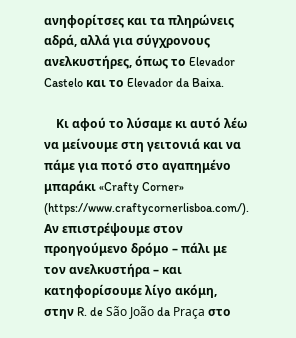ανηφορίτσες και τα πληρώνεις αδρά, αλλά για σύγχρονους ανελκυστήρες, όπως το Elevador Castelo και το Elevador da Baixa.

    Κι αφού το λύσαμε κι αυτό λέω να μείνουμε στη γειτονιά και να πάμε για ποτό στο αγαπημένο μπαράκι «Crafty Corner» (https://www.craftycornerlisboa.com/). Αν επιστρέψουμε στον προηγούμενο δρόμο – πάλι με τον ανελκυστήρα – και κατηφορίσουμε λίγο ακόμη, στην R. de São João da Praça στο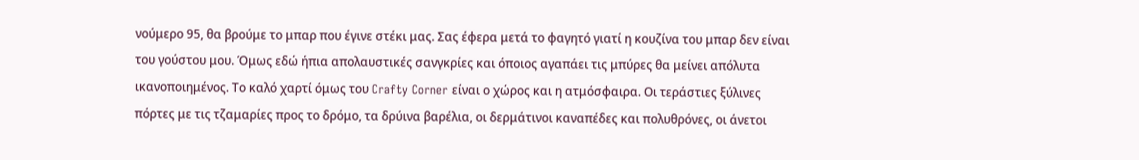νούμερο 95, θα βρούμε το μπαρ που έγινε στέκι μας. Σας έφερα μετά το φαγητό γιατί η κουζίνα του μπαρ δεν είναι του γούστου μου. Όμως εδώ ήπια απολαυστικές σανγκρίες και όποιος αγαπάει τις μπύρες θα μείνει απόλυτα ικανοποιημένος. Το καλό χαρτί όμως του Crafty Corner είναι ο χώρος και η ατμόσφαιρα. Οι τεράστιες ξύλινες πόρτες με τις τζαμαρίες προς το δρόμο, τα δρύινα βαρέλια, οι δερμάτινοι καναπέδες και πολυθρόνες, οι άνετοι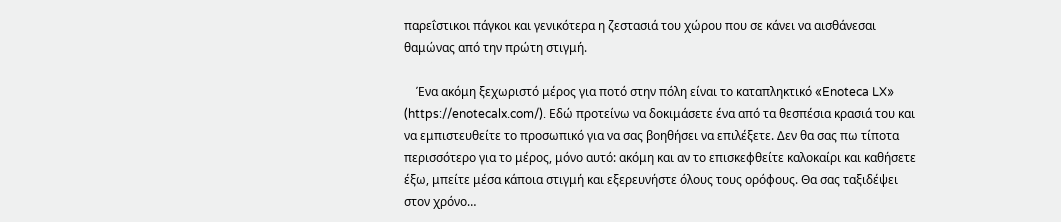παρεΐστικοι πάγκοι και γενικότερα η ζεστασιά του χώρου που σε κάνει να αισθάνεσαι θαμώνας από την πρώτη στιγμή.

    Ένα ακόμη ξεχωριστό μέρος για ποτό στην πόλη είναι το καταπληκτικό «Enoteca LX» (https://enotecalx.com/). Εδώ προτείνω να δοκιμάσετε ένα από τα θεσπέσια κρασιά του και να εμπιστευθείτε το προσωπικό για να σας βοηθήσει να επιλέξετε. Δεν θα σας πω τίποτα περισσότερο για το μέρος, μόνο αυτό: ακόμη και αν το επισκεφθείτε καλοκαίρι και καθήσετε έξω, μπείτε μέσα κάποια στιγμή και εξερευνήστε όλους τους ορόφους. Θα σας ταξιδέψει στον χρόνο…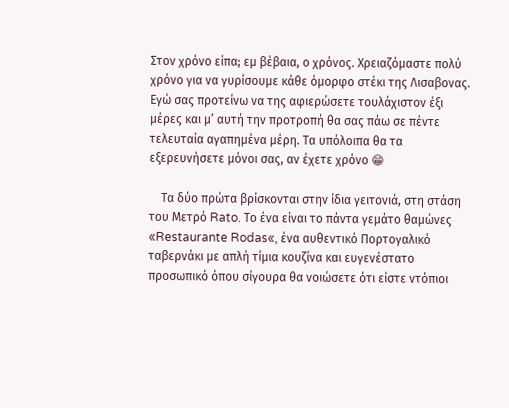Στον χρόνο είπα; εμ βέβαια, ο χρόνος. Χρειαζόμαστε πολύ χρόνο για να γυρίσουμε κάθε όμορφο στέκι της Λισαβονας. Εγώ σας προτείνω να της αφιερώσετε τουλάχιστον έξι μέρες και μ’ αυτή την προτροπή θα σας πάω σε πέντε τελευταία αγαπημένα μέρη. Τα υπόλοιπα θα τα εξερευνήσετε μόνοι σας, αν έχετε χρόνο 😁

    Τα δύο πρώτα βρίσκονται στην ίδια γειτονιά, στη στάση του Μετρό Rato. Το ένα είναι το πάντα γεμάτο θαμώνες «Restaurante Rodas«, ένα αυθεντικό Πορτογαλικό ταβερνάκι με απλή τίμια κουζίνα και ευγενέστατο προσωπικό όπου σίγουρα θα νοιώσετε ότι είστε ντόπιοι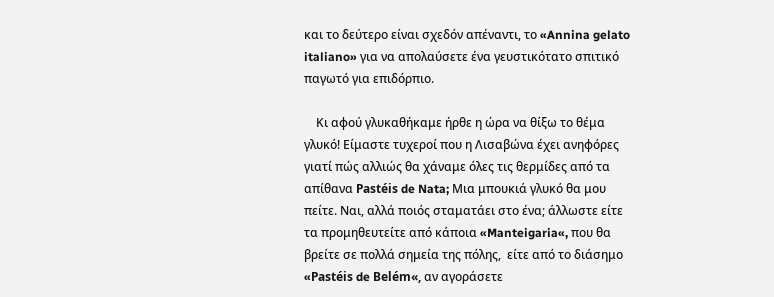και το δεύτερο είναι σχεδόν απέναντι, το «Annina gelato italiano» για να απολαύσετε ένα γευστικότατο σπιτικό παγωτό για επιδόρπιο.

    Κι αφού γλυκαθήκαμε ήρθε η ώρα να θίξω το θέμα γλυκό! Είμαστε τυχεροί που η Λισαβώνα έχει ανηφόρες γιατί πώς αλλιώς θα χάναμε όλες τις θερμίδες από τα απίθανα Pastéis de Nata; Μια μπουκιά γλυκό θα μου πείτε. Ναι, αλλά ποιός σταματάει στο ένα; άλλωστε είτε τα προμηθευτείτε από κάποια «Manteigaria«, που θα βρείτε σε πολλά σημεία της πόλης,  είτε από το διάσημο «Pastéis de Belém«, αν αγοράσετε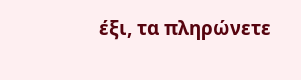έξι, τα πληρώνετε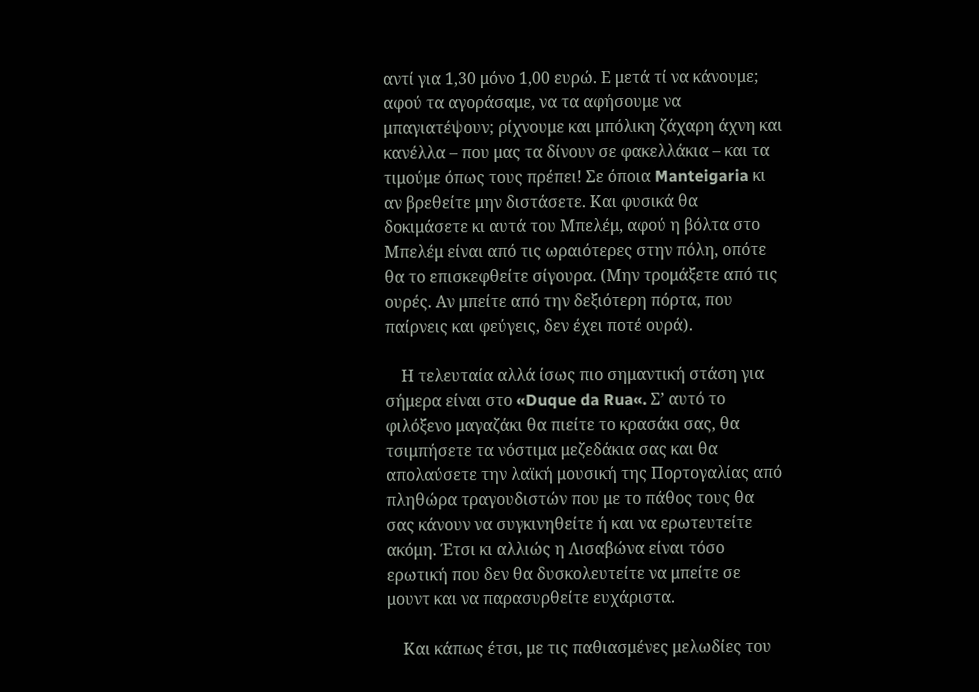αντί για 1,30 μόνο 1,00 ευρώ. Ε μετά τί να κάνουμε; αφού τα αγοράσαμε, να τα αφήσουμε να μπαγιατέψουν; ρίχνουμε και μπόλικη ζάχαρη άχνη και κανέλλα – που μας τα δίνουν σε φακελλάκια – και τα τιμούμε όπως τους πρέπει! Σε όποια Manteigaria κι αν βρεθείτε μην διστάσετε. Και φυσικά θα δοκιμάσετε κι αυτά του Μπελέμ, αφού η βόλτα στο Μπελέμ είναι από τις ωραιότερες στην πόλη, οπότε θα το επισκεφθείτε σίγουρα. (Μην τρομάξετε από τις ουρές. Αν μπείτε από την δεξιότερη πόρτα, που παίρνεις και φεύγεις, δεν έχει ποτέ ουρά).

    Η τελευταία αλλά ίσως πιο σημαντική στάση για σήμερα είναι στο «Duque da Rua«. Σ’ αυτό το φιλόξενο μαγαζάκι θα πιείτε το κρασάκι σας, θα τσιμπήσετε τα νόστιμα μεζεδάκια σας και θα απολαύσετε την λαϊκή μουσική της Πορτογαλίας από πληθώρα τραγουδιστών που με το πάθος τους θα σας κάνουν να συγκινηθείτε ή και να ερωτευτείτε ακόμη. Έτσι κι αλλιώς η Λισαβώνα είναι τόσο ερωτική που δεν θα δυσκολευτείτε να μπείτε σε μουντ και να παρασυρθείτε ευχάριστα.

    Και κάπως έτσι, με τις παθιασμένες μελωδίες του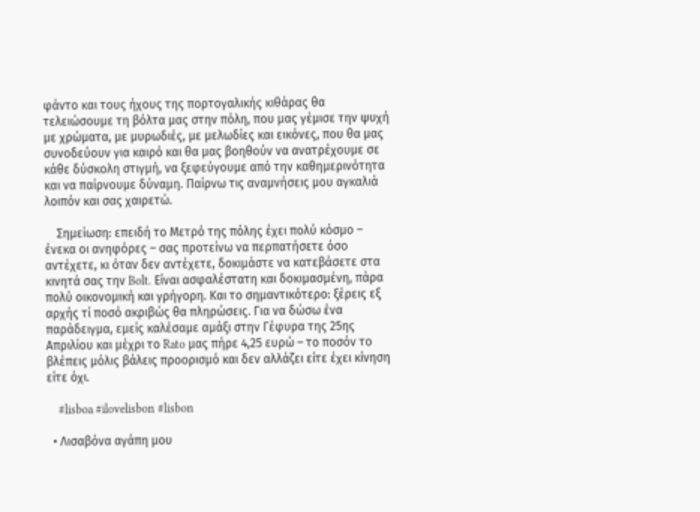φάντο και τους ήχους της πορτογαλικής κιθάρας θα τελειώσουμε τη βόλτα μας στην πόλη, που μας γέμισε την ψυχή με χρώματα, με μυρωδιές, με μελωδίες και εικόνες, που θα μας συνοδεύουν για καιρό και θα μας βοηθούν να ανατρέχουμε σε κάθε δύσκολη στιγμή, να ξεφεύγουμε από την καθημερινότητα και να παίρνουμε δύναμη. Παίρνω τις αναμνήσεις μου αγκαλιά λοιπόν και σας χαιρετώ.

    Σημείωση: επειδή το Μετρό της πόλης έχει πολύ κόσμο – ένεκα οι ανηφόρες – σας προτείνω να περπατήσετε όσο αντέχετε, κι όταν δεν αντέχετε, δοκιμάστε να κατεβάσετε στα κινητά σας την Bolt. Είναι ασφαλέστατη και δοκιμασμένη, πάρα πολύ οικονομική και γρήγορη. Και το σημαντικότερο: ξέρεις εξ αρχής τί ποσό ακριβώς θα πληρώσεις. Για να δώσω ένα παράδειγμα, εμείς καλέσαμε αμάξι στην Γέφυρα της 25ης Απριλίου και μέχρι το Rato μας πήρε 4,25 ευρώ – το ποσόν το βλέπεις μόλις βάλεις προορισμό και δεν αλλάζει είτε έχει κίνηση είτε όχι.

    #lisboa #ilovelisbon #lisbon

  • Λισαβόνα αγάπη μου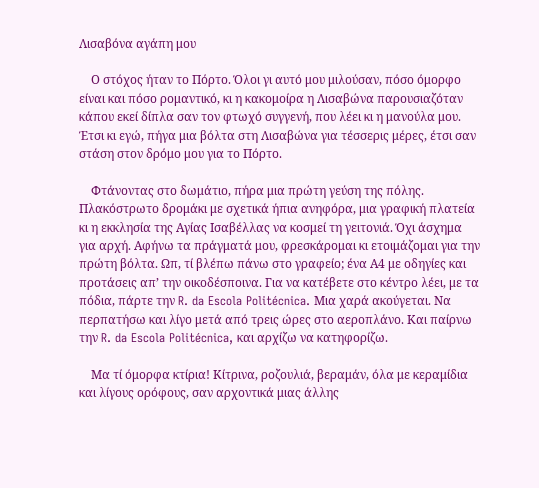Λισαβόνα αγάπη μου

    Ο στόχος ήταν το Πόρτο. Όλοι γι αυτό μου μιλούσαν, πόσο όμορφο είναι και πόσο ρομαντικό, κι η κακομοίρα η Λισαβώνα παρουσιαζόταν κάπου εκεί δίπλα σαν τον φτωχό συγγενή, που λέει κι η μανούλα μου. Έτσι κι εγώ, πήγα μια βόλτα στη Λισαβώνα για τέσσερις μέρες, έτσι σαν στάση στον δρόμο μου για το Πόρτο.

    Φτάνοντας στο δωμάτιο, πήρα μια πρώτη γεύση της πόλης. Πλακόστρωτο δρομάκι με σχετικά ήπια ανηφόρα, μια γραφική πλατεία κι η εκκλησία της Αγίας Ισαβέλλας να κοσμεί τη γειτονιά. Όχι άσχημα για αρχή. Αφήνω τα πράγματά μου, φρεσκάρομαι κι ετοιμάζομαι για την πρώτη βόλτα. Ωπ, τί βλέπω πάνω στο γραφείο; ένα Α4 με οδηγίες και προτάσεις απ’ την οικοδέσποινα. Για να κατέβετε στο κέντρο λέει, με τα πόδια, πάρτε την R. da Escola Politécnica. Μια χαρά ακούγεται. Να περπατήσω και λίγο μετά από τρεις ώρες στο αεροπλάνο. Και παίρνω την R. da Escola Politécnica, και αρχίζω να κατηφορίζω.

    Μα τί όμορφα κτίρια! Κίτρινα, ροζουλιά, βεραμάν, όλα με κεραμίδια και λίγους ορόφους, σαν αρχοντικά μιας άλλης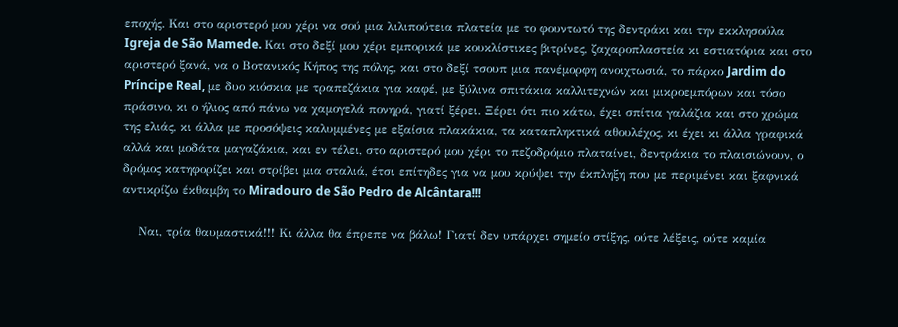εποχής. Και στο αριστερό μου χέρι να σού μια λιλιπούτεια πλατεία με το φουντωτό της δεντράκι και την εκκλησούλα Igreja de São Mamede. Και στο δεξί μου χέρι εμπορικά με κουκλίστικες βιτρίνες, ζαχαροπλαστεία κι εστιατόρια και στο αριστερό ξανά, να ο Βοτανικός Κήπος της πόλης, και στο δεξί τσουπ μια πανέμορφη ανοιχτωσιά, το πάρκο Jardim do Príncipe Real, με δυο κιόσκια με τραπεζάκια για καφέ, με ξύλινα σπιτάκια καλλιτεχνών και μικροεμπόρων και τόσο πράσινο, κι ο ήλιος από πάνω να χαμογελά πονηρά, γιατί ξέρει. Ξέρει ότι πιο κάτω, έχει σπίτια γαλάζια και στο χρώμα της ελιάς, κι άλλα με προσόψεις καλυμμένες με εξαίσια πλακάκια, τα καταπληκτικά αθουλέχος, κι έχει κι άλλα γραφικά αλλά και μοδάτα μαγαζάκια, και εν τέλει, στο αριστερό μου χέρι το πεζοδρόμιο πλαταίνει, δεντράκια το πλαισιώνουν, ο δρόμος κατηφορίζει και στρίβει μια σταλιά, έτσι επίτηδες για να μου κρύψει την έκπληξη που με περιμένει και ξαφνικά αντικρίζω έκθαμβη το Miradouro de São Pedro de Alcântara!!!

    Ναι, τρία θαυμαστικά!!! Κι άλλα θα έπρεπε να βάλω! Γιατί δεν υπάρχει σημείο στίξης, ούτε λέξεις, ούτε καμία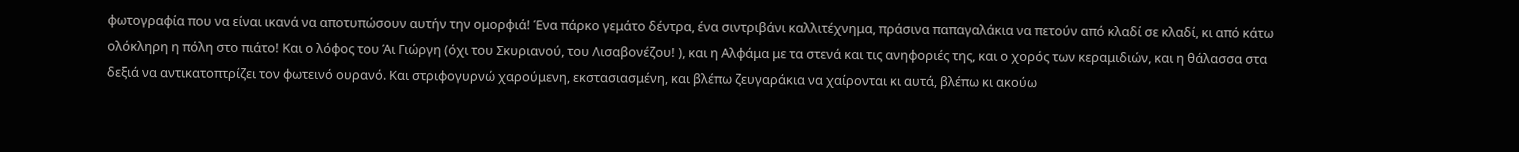φωτογραφία που να είναι ικανά να αποτυπώσουν αυτήν την ομορφιά! Ένα πάρκο γεμάτο δέντρα, ένα σιντριβάνι καλλιτέχνημα, πράσινα παπαγαλάκια να πετούν από κλαδί σε κλαδί, κι από κάτω ολόκληρη η πόλη στο πιάτο! Και ο λόφος του Άι Γιώργη (όχι του Σκυριανού, του Λισαβονέζου! ), και η Αλφάμα με τα στενά και τις ανηφοριές της, και ο χορός των κεραμιδιών, και η θάλασσα στα δεξιά να αντικατοπτρίζει τον φωτεινό ουρανό. Και στριφογυρνώ χαρούμενη, εκστασιασμένη, και βλέπω ζευγαράκια να χαίρονται κι αυτά, βλέπω κι ακούω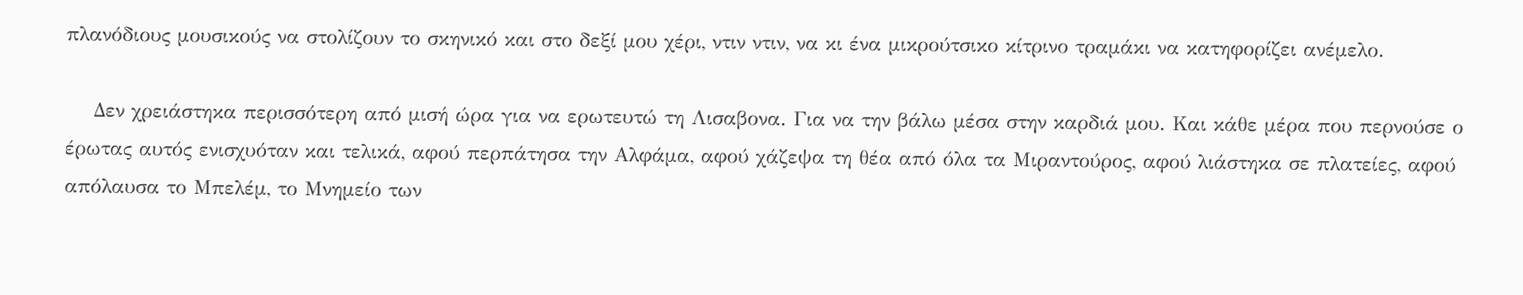πλανόδιους μουσικούς να στολίζουν το σκηνικό και στο δεξί μου χέρι, ντιν ντιν, να κι ένα μικρούτσικο κίτρινο τραμάκι να κατηφορίζει ανέμελο.

    Δεν χρειάστηκα περισσότερη από μισή ώρα για να ερωτευτώ τη Λισαβονα. Για να την βάλω μέσα στην καρδιά μου. Και κάθε μέρα που περνούσε ο έρωτας αυτός ενισχυόταν και τελικά, αφού περπάτησα την Αλφάμα, αφού χάζεψα τη θέα από όλα τα Μιραντούρος, αφού λιάστηκα σε πλατείες, αφού απόλαυσα το Μπελέμ, το Μνημείο των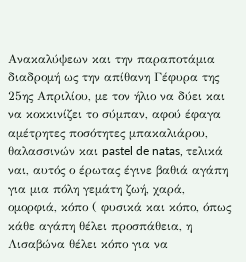Ανακαλύψεων και την παραποτάμια διαδρομή ως την απίθανη Γέφυρα της 25ης Απριλίου, με τον ήλιο να δύει και να κοκκινίζει το σύμπαν, αφού έφαγα αμέτρητες ποσότητες μπακαλιάρου, θαλασσινών και pastel de natas, τελικά ναι, αυτός ο έρωτας έγινε βαθιά αγάπη για μια πόλη γεμάτη ζωή, χαρά, ομορφιά, κόπο ( φυσικά και κόπο, όπως κάθε αγάπη θέλει προσπάθεια, η Λισαβώνα θέλει κόπο για να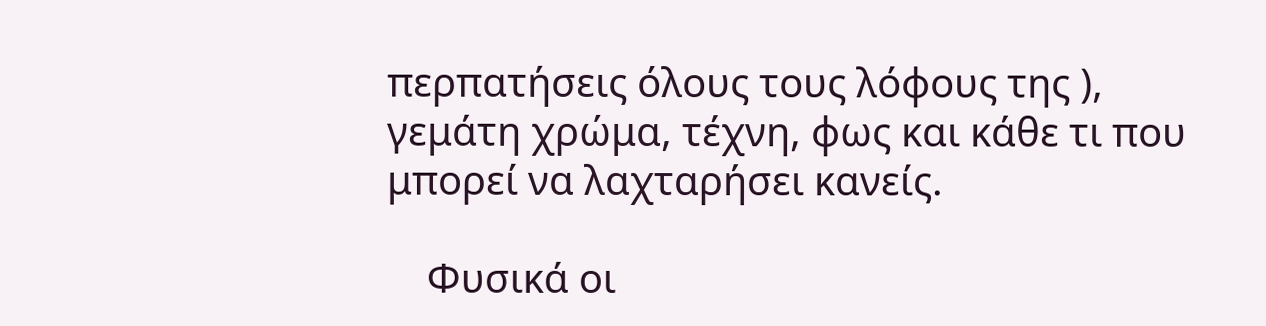περπατήσεις όλους τους λόφους της ), γεμάτη χρώμα, τέχνη, φως και κάθε τι που μπορεί να λαχταρήσει κανείς.

    Φυσικά οι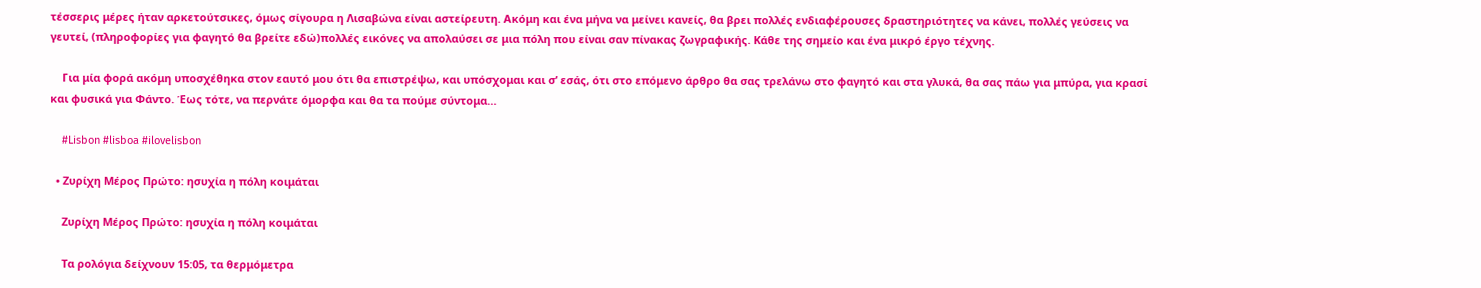τέσσερις μέρες ήταν αρκετούτσικες, όμως σίγουρα η Λισαβώνα είναι αστείρευτη. Ακόμη και ένα μήνα να μείνει κανείς, θα βρει πολλές ενδιαφέρουσες δραστηριότητες να κάνει, πολλές γεύσεις να γευτεί, (πληροφορίες για φαγητό θα βρείτε εδώ)πολλές εικόνες να απολαύσει σε μια πόλη που είναι σαν πίνακας ζωγραφικής. Κάθε της σημείο και ένα μικρό έργο τέχνης.

    Για μία φορά ακόμη υποσχέθηκα στον εαυτό μου ότι θα επιστρέψω, και υπόσχομαι και σ’ εσάς, ότι στο επόμενο άρθρο θα σας τρελάνω στο φαγητό και στα γλυκά, θα σας πάω για μπύρα, για κρασί και φυσικά για Φάντο. Έως τότε, να περνάτε όμορφα και θα τα πούμε σύντομα…

    #Lisbon #lisboa #ilovelisbon

  • Ζυρίχη Μέρος Πρώτο: ησυχία η πόλη κοιμάται

    Ζυρίχη Μέρος Πρώτο: ησυχία η πόλη κοιμάται

    Τα ρολόγια δείχνουν 15:05, τα θερμόμετρα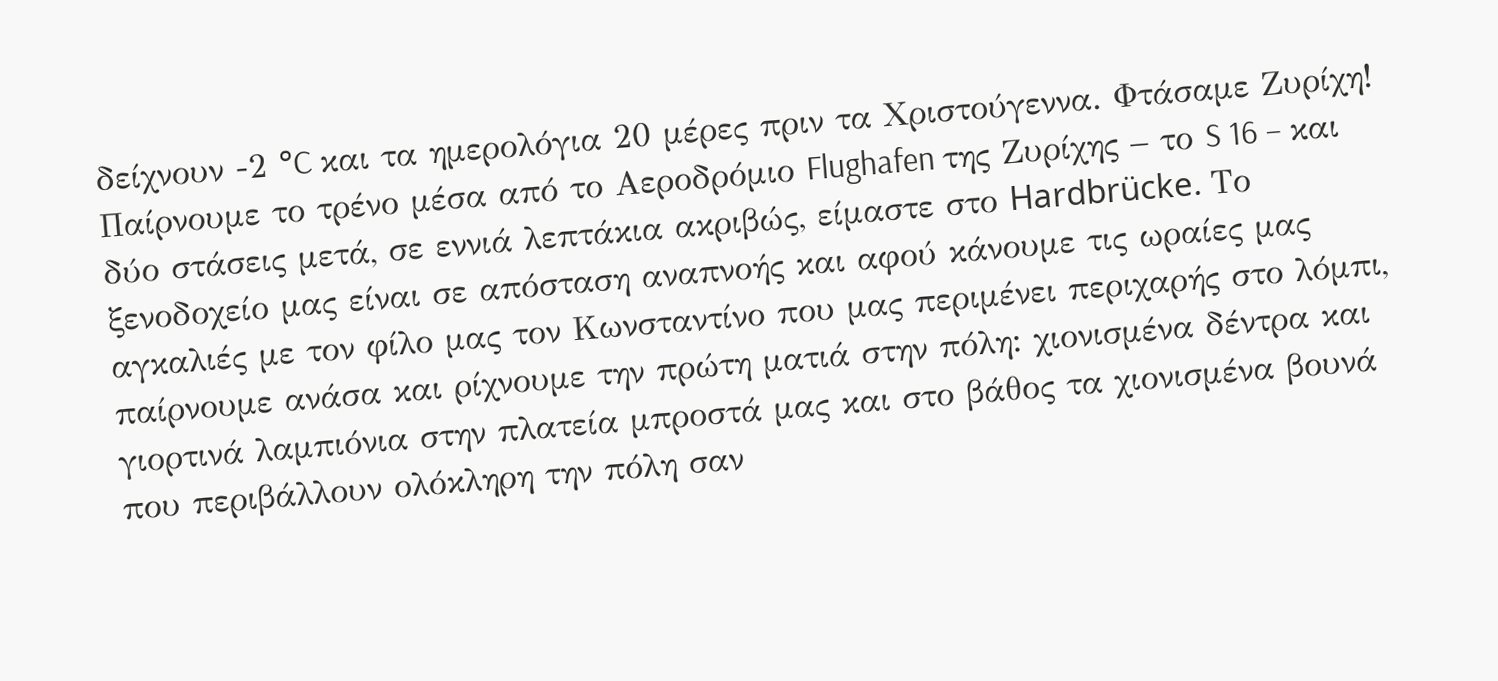δείχνουν -2 °C και τα ημερολόγια 20 μέρες πριν τα Χριστούγεννα. Φτάσαμε Ζυρίχη! Παίρνουμε το τρένο μέσα από το Αεροδρόμιο Flughafen της Ζυρίχης – το S 16 – και δύο στάσεις μετά, σε εννιά λεπτάκια ακριβώς, είμαστε στο Hardbrücke. Το ξενοδοχείο μας είναι σε απόσταση αναπνοής και αφού κάνουμε τις ωραίες μας αγκαλιές με τον φίλο μας τον Κωνσταντίνο που μας περιμένει περιχαρής στο λόμπι, παίρνουμε ανάσα και ρίχνουμε την πρώτη ματιά στην πόλη: χιονισμένα δέντρα και γιορτινά λαμπιόνια στην πλατεία μπροστά μας και στο βάθος τα χιονισμένα βουνά που περιβάλλουν ολόκληρη την πόλη σαν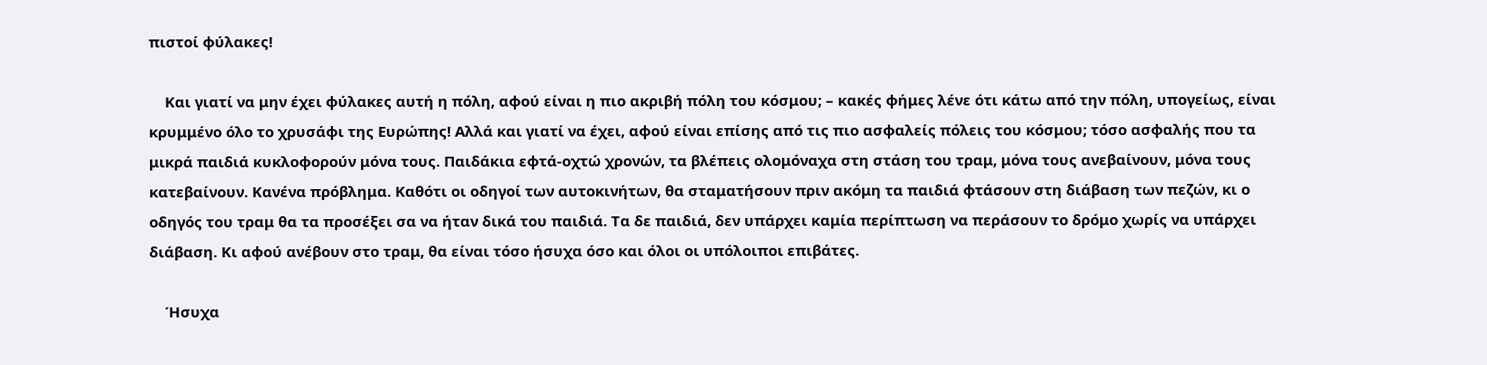πιστοί φύλακες!

    Και γιατί να μην έχει φύλακες αυτή η πόλη, αφού είναι η πιο ακριβή πόλη του κόσμου; – κακές φήμες λένε ότι κάτω από την πόλη, υπογείως, είναι κρυμμένο όλο το χρυσάφι της Ευρώπης! Αλλά και γιατί να έχει, αφού είναι επίσης από τις πιο ασφαλείς πόλεις του κόσμου; τόσο ασφαλής που τα μικρά παιδιά κυκλοφορούν μόνα τους. Παιδάκια εφτά-οχτώ χρονών, τα βλέπεις ολομόναχα στη στάση του τραμ, μόνα τους ανεβαίνουν, μόνα τους κατεβαίνουν. Κανένα πρόβλημα. Καθότι οι οδηγοί των αυτοκινήτων, θα σταματήσουν πριν ακόμη τα παιδιά φτάσουν στη διάβαση των πεζών, κι ο οδηγός του τραμ θα τα προσέξει σα να ήταν δικά του παιδιά. Τα δε παιδιά, δεν υπάρχει καμία περίπτωση να περάσουν το δρόμο χωρίς να υπάρχει διάβαση. Κι αφού ανέβουν στο τραμ, θα είναι τόσο ήσυχα όσο και όλοι οι υπόλοιποι επιβάτες.

    Ήσυχα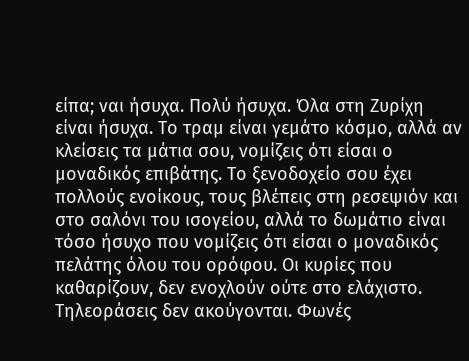είπα; ναι ήσυχα. Πολύ ήσυχα. Όλα στη Ζυρίχη είναι ήσυχα. Το τραμ είναι γεμάτο κόσμο, αλλά αν κλείσεις τα μάτια σου, νομίζεις ότι είσαι ο μοναδικός επιβάτης. Το ξενοδοχείο σου έχει πολλούς ενοίκους, τους βλέπεις στη ρεσεψιόν και στο σαλόνι του ισογείου, αλλά το δωμάτιο είναι τόσο ήσυχο που νομίζεις ότι είσαι ο μοναδικός πελάτης όλου του ορόφου. Οι κυρίες που καθαρίζουν, δεν ενοχλούν ούτε στο ελάχιστο. Τηλεοράσεις δεν ακούγονται. Φωνές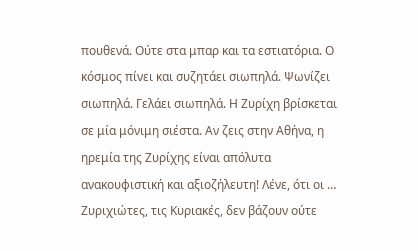πουθενά. Ούτε στα μπαρ και τα εστιατόρια. Ο κόσμος πίνει και συζητάει σιωπηλά. Ψωνίζει σιωπηλά. Γελάει σιωπηλά. Η Ζυρίχη βρίσκεται σε μία μόνιμη σιέστα. Αν ζεις στην Αθήνα, η ηρεμία της Ζυρίχης είναι απόλυτα ανακουφιστική και αξιοζήλευτη! Λένε, ότι οι … Ζυριχιώτες, τις Κυριακές, δεν βάζουν ούτε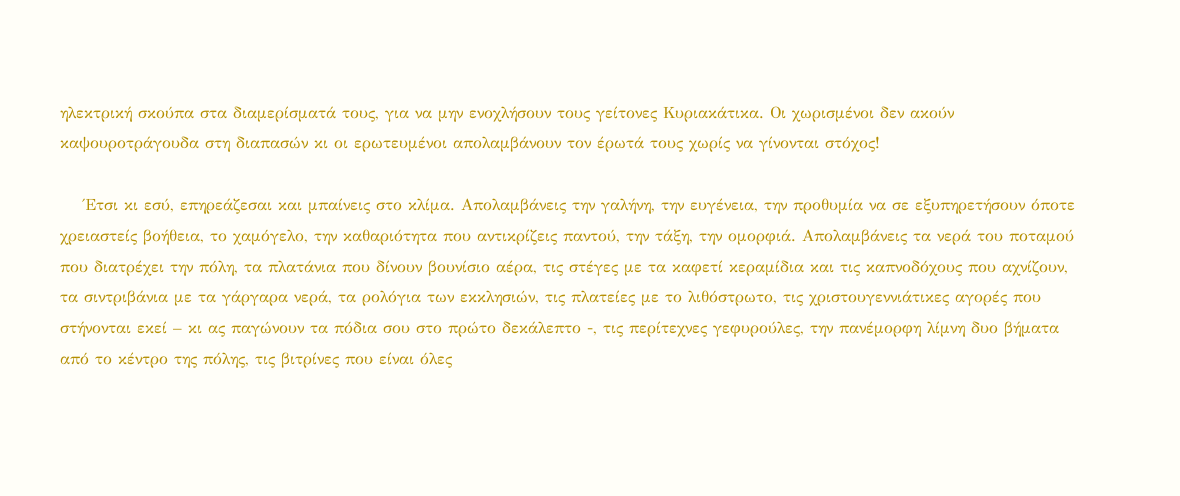ηλεκτρική σκούπα στα διαμερίσματά τους, για να μην ενοχλήσουν τους γείτονες Κυριακάτικα. Οι χωρισμένοι δεν ακούν καψουροτράγουδα στη διαπασών κι οι ερωτευμένοι απολαμβάνουν τον έρωτά τους χωρίς να γίνονται στόχος!

    Έτσι κι εσύ, επηρεάζεσαι και μπαίνεις στο κλίμα. Απολαμβάνεις την γαλήνη, την ευγένεια, την προθυμία να σε εξυπηρετήσουν όποτε χρειαστείς βοήθεια, το χαμόγελο, την καθαριότητα που αντικρίζεις παντού, την τάξη, την ομορφιά. Απολαμβάνεις τα νερά του ποταμού που διατρέχει την πόλη, τα πλατάνια που δίνουν βουνίσιο αέρα, τις στέγες με τα καφετί κεραμίδια και τις καπνοδόχους που αχνίζουν, τα σιντριβάνια με τα γάργαρα νερά, τα ρολόγια των εκκλησιών, τις πλατείες με το λιθόστρωτο, τις χριστουγεννιάτικες αγορές που στήνονται εκεί – κι ας παγώνουν τα πόδια σου στο πρώτο δεκάλεπτο -, τις περίτεχνες γεφυρούλες, την πανέμορφη λίμνη δυο βήματα από το κέντρο της πόλης, τις βιτρίνες που είναι όλες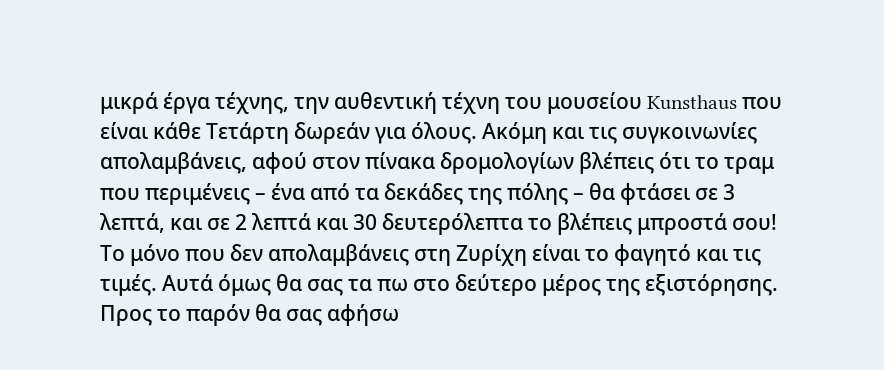μικρά έργα τέχνης, την αυθεντική τέχνη του μουσείου Kunsthaus που είναι κάθε Τετάρτη δωρεάν για όλους. Ακόμη και τις συγκοινωνίες απολαμβάνεις, αφού στον πίνακα δρομολογίων βλέπεις ότι το τραμ που περιμένεις – ένα από τα δεκάδες της πόλης – θα φτάσει σε 3 λεπτά, και σε 2 λεπτά και 30 δευτερόλεπτα το βλέπεις μπροστά σου! Το μόνο που δεν απολαμβάνεις στη Ζυρίχη είναι το φαγητό και τις τιμές. Αυτά όμως θα σας τα πω στο δεύτερο μέρος της εξιστόρησης. Προς το παρόν θα σας αφήσω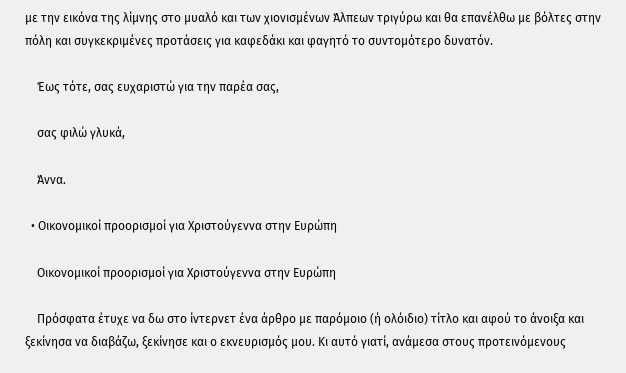με την εικόνα της λίμνης στο μυαλό και των χιονισμένων Άλπεων τριγύρω και θα επανέλθω με βόλτες στην πόλη και συγκεκριμένες προτάσεις για καφεδάκι και φαγητό το συντομότερο δυνατόν.

    Έως τότε, σας ευχαριστώ για την παρέα σας,

    σας φιλώ γλυκά,

    Άννα.

  • Οικονομικοί προορισμοί για Χριστούγεννα στην Ευρώπη

    Οικονομικοί προορισμοί για Χριστούγεννα στην Ευρώπη

    Πρόσφατα έτυχε να δω στο ίντερνετ ένα άρθρο με παρόμοιο (ή ολόιδιο) τίτλο και αφού το άνοιξα και ξεκίνησα να διαβάζω, ξεκίνησε και ο εκνευρισμός μου. Κι αυτό γιατί, ανάμεσα στους προτεινόμενους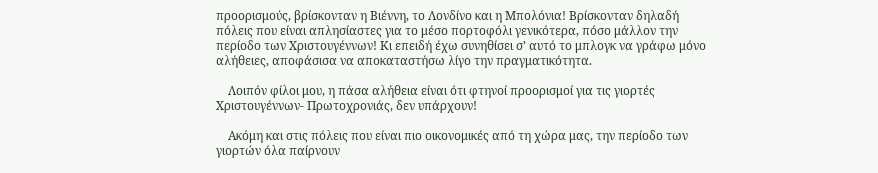προορισμούς, βρίσκονταν η Βιέννη, το Λονδίνο και η Μπολόνια! Βρίσκονταν δηλαδή πόλεις που είναι απλησίαστες για το μέσο πορτοφόλι γενικότερα, πόσο μάλλον την περίοδο των Χριστουγέννων! Κι επειδή έχω συνηθίσει σ’ αυτό το μπλογκ να γράφω μόνο αλήθειες, αποφάσισα να αποκαταστήσω λίγο την πραγματικότητα.

    Λοιπόν φίλοι μου, η πάσα αλήθεια είναι ότι φτηνοί προορισμοί για τις γιορτές Χριστουγέννων- Πρωτοχρονιάς, δεν υπάρχουν!

    Ακόμη και στις πόλεις που είναι πιο οικονομικές από τη χώρα μας, την περίοδο των γιορτών όλα παίρνουν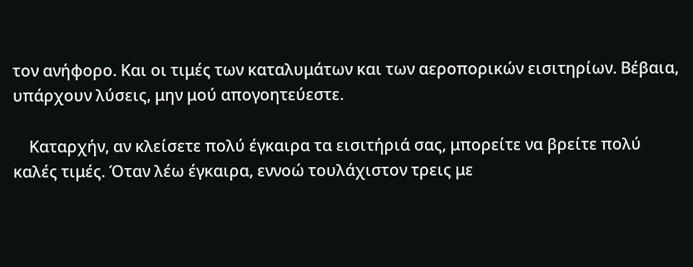τον ανήφορο. Και οι τιμές των καταλυμάτων και των αεροπορικών εισιτηρίων. Βέβαια, υπάρχουν λύσεις, μην μού απογοητεύεστε.

    Καταρχήν, αν κλείσετε πολύ έγκαιρα τα εισιτήριά σας, μπορείτε να βρείτε πολύ καλές τιμές. Όταν λέω έγκαιρα, εννοώ τουλάχιστον τρεις με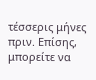τέσσερις μήνες πριν. Επίσης, μπορείτε να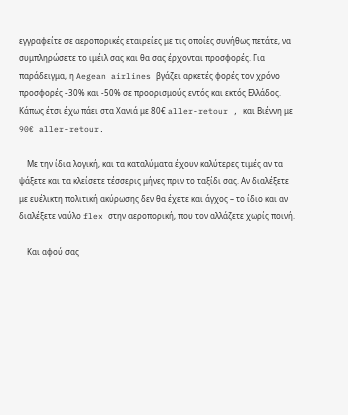εγγραφείτε σε αεροπορικές εταιρείες με τις οποίες συνήθως πετάτε, να συμπληρώσετε το ιμέιλ σας και θα σας έρχονται προσφορές. Για παράδειγμα, η Aegean airlines βγάζει αρκετές φορές τον χρόνο προσφορές -30% και -50% σε προορισμούς εντός και εκτός Ελλάδος. Κάπως έτσι έχω πάει στα Χανιά με 80€ aller-retour , και Βιέννη με 90€ aller-retour.

    Με την ίδια λογική, και τα καταλύματα έχουν καλύτερες τιμές αν τα ψάξετε και τα κλείσετε τέσσερις μήνες πριν το ταξίδι σας. Αν διαλέξετε με ευέλικτη πολιτική ακύρωσης δεν θα έχετε και άγχος – το ίδιο και αν διαλέξετε ναύλο flex στην αεροπορική, που τον αλλάζετε χωρίς ποινή.

    Και αφού σας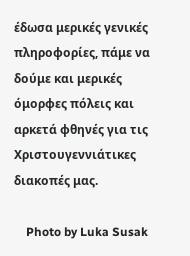έδωσα μερικές γενικές πληροφορίες, πάμε να δούμε και μερικές όμορφες πόλεις και αρκετά φθηνές για τις Χριστουγεννιάτικες διακοπές μας.

    Photo by Luka Susak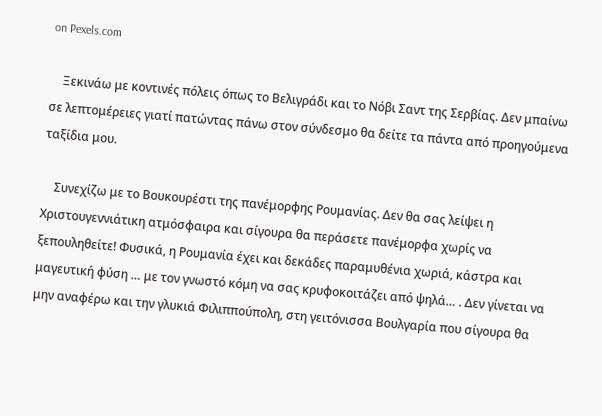on Pexels.com

    Ξεκινάω με κοντινές πόλεις όπως το Βελιγράδι και το Νόβι Σαντ της Σερβίας. Δεν μπαίνω σε λεπτομέρειες γιατί πατώντας πάνω στον σύνδεσμο θα δείτε τα πάντα από προηγούμενα ταξίδια μου.

    Συνεχίζω με το Βουκουρέστι της πανέμορφης Ρουμανίας. Δεν θα σας λείψει η Χριστουγεννιάτικη ατμόσφαιρα και σίγουρα θα περάσετε πανέμορφα χωρίς να ξεπουληθείτε! Φυσικά, η Ρουμανία έχει και δεκάδες παραμυθένια χωριά, κάστρα και μαγευτική φύση … με τον γνωστό κόμη να σας κρυφοκοιτάζει από ψηλά… . Δεν γίνεται να μην αναφέρω και την γλυκιά Φιλιππούπολη, στη γειτόνισσα Βουλγαρία που σίγουρα θα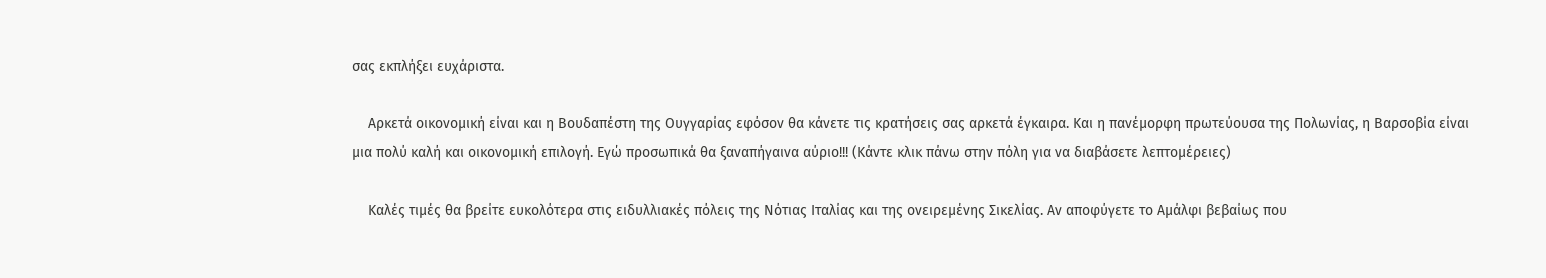σας εκπλήξει ευχάριστα.

    Αρκετά οικονομική είναι και η Βουδαπέστη της Ουγγαρίας εφόσον θα κάνετε τις κρατήσεις σας αρκετά έγκαιρα. Και η πανέμορφη πρωτεύουσα της Πολωνίας, η Βαρσοβία είναι μια πολύ καλή και οικονομική επιλογή. Εγώ προσωπικά θα ξαναπήγαινα αύριο!!! (Κάντε κλικ πάνω στην πόλη για να διαβάσετε λεπτομέρειες)

    Καλές τιμές θα βρείτε ευκολότερα στις ειδυλλιακές πόλεις της Νότιας Ιταλίας και της ονειρεμένης Σικελίας. Αν αποφύγετε το Αμάλφι βεβαίως που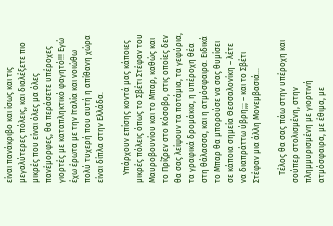είναι πανάκριβο και ίσως και τις μεγαλύτερες πόλεις, και διαλέξετε πιο μικρές που είναι όλες μα όλες πανέμορφες, θα περάσετε υπέροχες γιορτές με καταπληκτικό φαγητό!!! Εγώ έχω έρωτα με την Ιταλία και νοιώθω πολύ τυχερή που αυτή η απίθανη χώρα είναι δίπλα στην Ελλάδα.

    Υπάρχουν επίσης κοντά μας κάποιες μικρές πόλεις όπως το Σβέτι Στέφαν του Μαυροβουνίου και το Μπαρ, καθώς και το Πρίζρεν στο Κόσοβο, στις οποίες δεν θα σας λείψουν τα ποτάμια, τα γεφύρια, τα γραφικά δρομάκια, η υπέροχη θέα στη θάλασσα, και η ατμόσφαιρα. Ειδικά το Μπαρ θα μπορούσε να σας θυμίσει σε κάποια σημεία Θεσσαλονίκη – λέτε να διαπράττω ύβρη;;; – και το Σβέτι Στέφαν μια άλλη Μονεμβασιά…

    Τέλος θα σας πάω στην υπέροχη και σούπερ στολισμένη, στην πλημμυρισμένη με γιορτινή ατμόσφαιρα, με έθιμα, με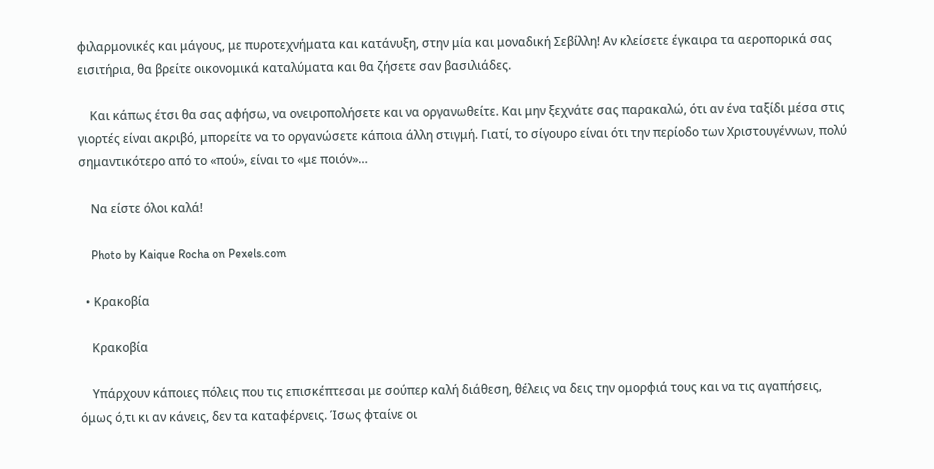φιλαρμονικές και μάγους, με πυροτεχνήματα και κατάνυξη, στην μία και μοναδική Σεβίλλη! Αν κλείσετε έγκαιρα τα αεροπορικά σας εισιτήρια, θα βρείτε οικονομικά καταλύματα και θα ζήσετε σαν βασιλιάδες.

    Και κάπως έτσι θα σας αφήσω, να ονειροπολήσετε και να οργανωθείτε. Και μην ξεχνάτε σας παρακαλώ, ότι αν ένα ταξίδι μέσα στις γιορτές είναι ακριβό, μπορείτε να το οργανώσετε κάποια άλλη στιγμή. Γιατί, το σίγουρο είναι ότι την περίοδο των Χριστουγέννων, πολύ σημαντικότερο από το «πού», είναι το «με ποιόν»…

    Να είστε όλοι καλά!

    Photo by Kaique Rocha on Pexels.com

  • Κρακοβία

    Κρακοβία

    Υπάρχουν κάποιες πόλεις που τις επισκέπτεσαι με σούπερ καλή διάθεση, θέλεις να δεις την ομορφιά τους και να τις αγαπήσεις, όμως ό,τι κι αν κάνεις, δεν τα καταφέρνεις. Ίσως φταίνε οι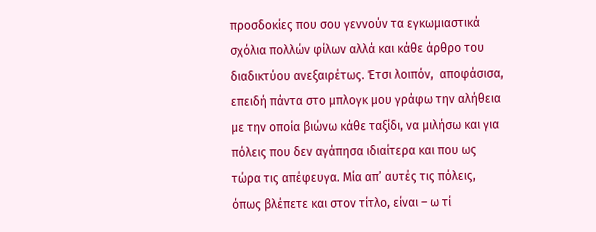προσδοκίες που σου γεννούν τα εγκωμιαστικά σχόλια πολλών φίλων αλλά και κάθε άρθρο του διαδικτύου ανεξαιρέτως. Έτσι λοιπόν,  αποφάσισα, επειδή πάντα στο μπλογκ μου γράφω την αλήθεια με την οποία βιώνω κάθε ταξίδι, να μιλήσω και για πόλεις που δεν αγάπησα ιδιαίτερα και που ως τώρα τις απέφευγα. Μία απ’ αυτές τις πόλεις, όπως βλέπετε και στον τίτλο, είναι – ω τί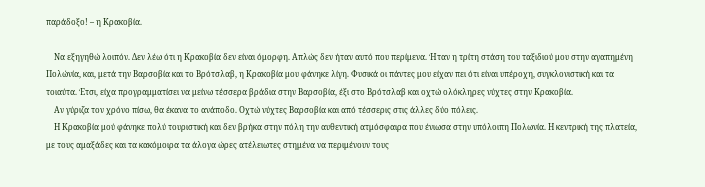παράδοξο! – η Κρακοβία.

    Να εξηγηθώ λοιπόν. Δεν λέω ότι η Κρακοβία δεν είναι όμορφη. Απλώς δεν ήταν αυτό που περίμενα. Ήταν η τρίτη στάση του ταξιδιού μου στην αγαπημένη Πολώνία, και, μετά την Βαρσοβία και το Βρότσλαβ, η Κρακοβία μου φάνηκε λίγη. Φυσικά οι πάντες μου είχαν πει ότι είναι υπέροχη, συγκλονιστική και τα τοιαύτα. Έτσι, είχα προγραμματίσει να μείνω τέσσερα βράδια στην Βαρσοβία, έξι στο Βρότσλαβ και οχτώ ολόκληρες νύχτες στην Κρακοβία.
    Αν γύριζα τον χρόνο πίσω, θα έκανα το ανάποδο. Οχτώ νύχτες Βαρσοβία και από τέσσερις στις άλλες δύο πόλεις.
    Η Κρακοβία μού φάνηκε πολύ τουριστική και δεν βρήκα στην πόλη την αυθεντική ατμόσφαιρα που ένιωσα στην υπόλοιπη Πολωνία. Η κεντρική της πλατεία, με τους αμαξάδες και τα κακόμοιρα τα άλογα ώρες ατέλειωτες στημένα να περιμένουν τους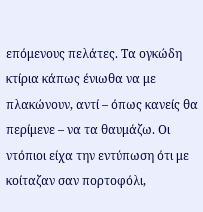επόμενους πελάτες. Τα ογκώδη κτίρια κάπως ένιωθα να με πλακώνουν, αντί – όπως κανείς θα περίμενε – να τα θαυμάζω. Οι ντόπιοι είχα την εντύπωση ότι με κοίταζαν σαν πορτοφόλι,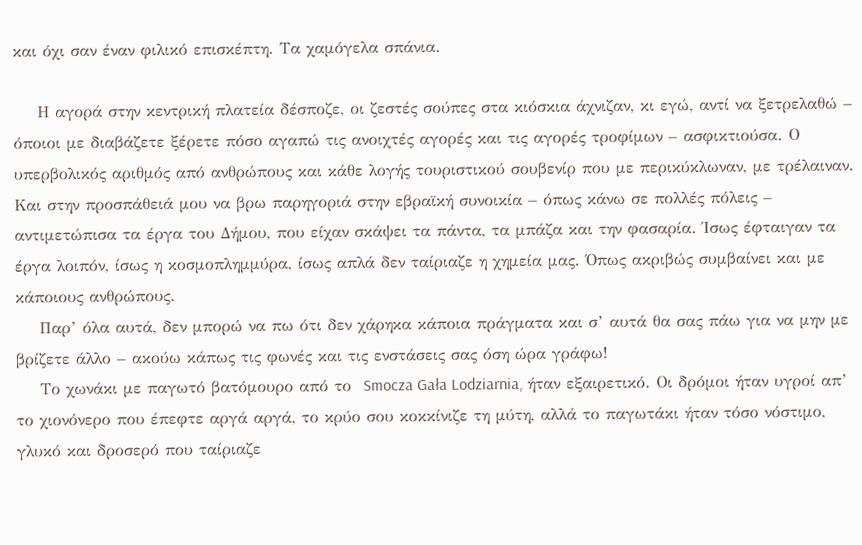και όχι σαν έναν φιλικό επισκέπτη. Τα χαμόγελα σπάνια.

    Η αγορά στην κεντρική πλατεία δέσποζε, οι ζεστές σούπες στα κιόσκια άχνιζαν, κι εγώ, αντί να ξετρελαθώ – όποιοι με διαβάζετε ξέρετε πόσο αγαπώ τις ανοιχτές αγορές και τις αγορές τροφίμων – ασφικτιούσα. Ο υπερβολικός αριθμός από ανθρώπους και κάθε λογής τουριστικού σουβενίρ που με περικύκλωναν, με τρέλαιναν. Και στην προσπάθειά μου να βρω παρηγοριά στην εβραϊκή συνοικία – όπως κάνω σε πολλές πόλεις – αντιμετώπισα τα έργα του Δήμου, που είχαν σκάψει τα πάντα, τα μπάζα και την φασαρία. Ίσως έφταιγαν τα έργα λοιπόν, ίσως η κοσμοπλημμύρα, ίσως απλά δεν ταίριαζε η χημεία μας. Όπως ακριβώς συμβαίνει και με κάποιους ανθρώπους.
    Παρ’ όλα αυτά, δεν μπορώ να πω ότι δεν χάρηκα κάποια πράγματα και σ’ αυτά θα σας πάω για να μην με βρίζετε άλλο – ακούω κάπως τις φωνές και τις ενστάσεις σας όση ώρα γράφω!
    Το χωνάκι με παγωτό βατόμουρο από το  Smocza Gała Lodziarnia, ήταν εξαιρετικό. Οι δρόμοι ήταν υγροί απ’ το χιονόνερο που έπεφτε αργά αργά, το κρύο σου κοκκίνιζε τη μύτη, αλλά το παγωτάκι ήταν τόσο νόστιμο, γλυκό και δροσερό που ταίριαζε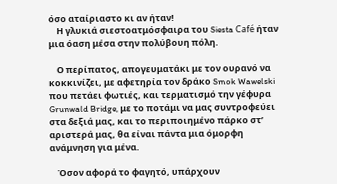όσο αταίριαστο κι αν ήταν!
    Η γλυκιά σιεστοατμόσφαιρα του Siesta Café ήταν μια όαση μέσα στην πολύβουη πόλη.

    Ο περίπατος, απογευματάκι με τον ουρανό να κοκκινίζει, με αφετηρία τον δράκο Smok Wawelski που πετάει φωτιές, και τερματισμό την γέφυρα Grunwald Bridge, με το ποτάμι να μας συντροφεύει στα δεξιά μας, και το περιποιημένο πάρκο στ’ αριστερά μας, θα είναι πάντα μια όμορφη ανάμνηση για μένα.

    Όσον αφορά το φαγητό, υπάρχουν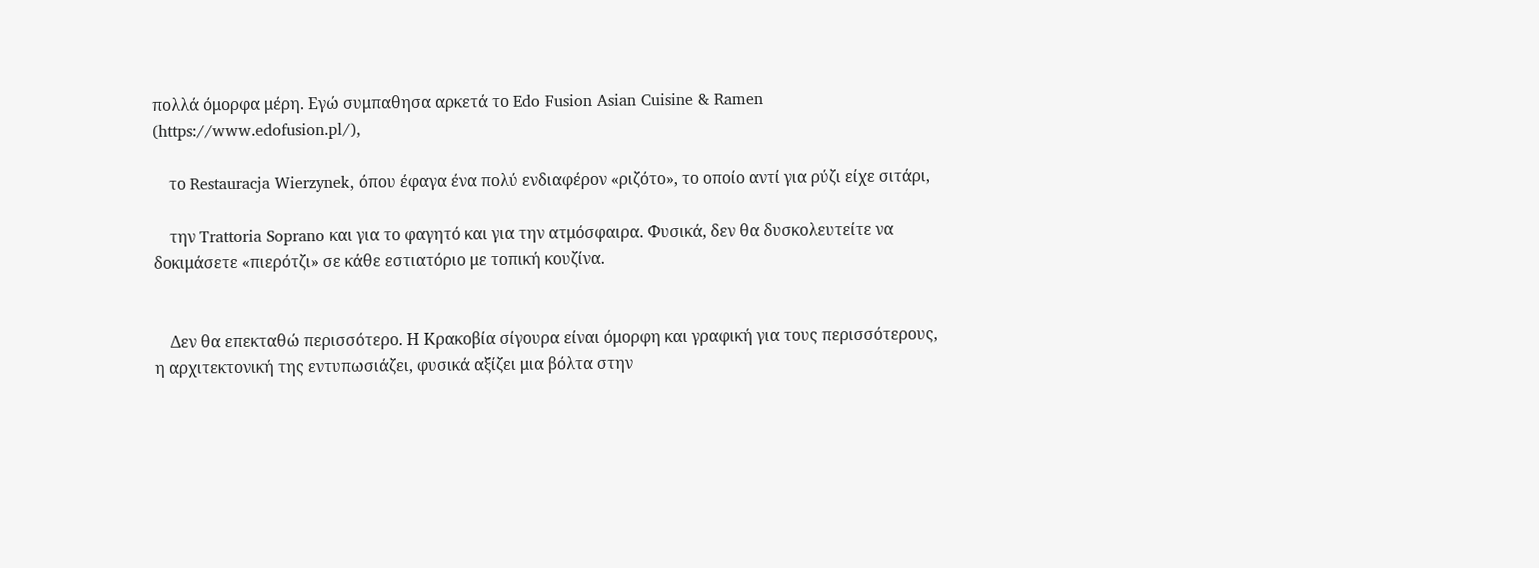πολλά όμορφα μέρη. Εγώ συμπαθησα αρκετά το Edo Fusion Asian Cuisine & Ramen (https://www.edofusion.pl/),

    το Restauracja Wierzynek, όπου έφαγα ένα πολύ ενδιαφέρον «ριζότο», το οποίο αντί για ρύζι είχε σιτάρι,

    την Trattoria Soprano και για το φαγητό και για την ατμόσφαιρα. Φυσικά, δεν θα δυσκολευτείτε να δοκιμάσετε «πιερότζι» σε κάθε εστιατόριο με τοπική κουζίνα.


    Δεν θα επεκταθώ περισσότερο. Η Κρακοβία σίγουρα είναι όμορφη και γραφική για τους περισσότερους, η αρχιτεκτονική της εντυπωσιάζει, φυσικά αξίζει μια βόλτα στην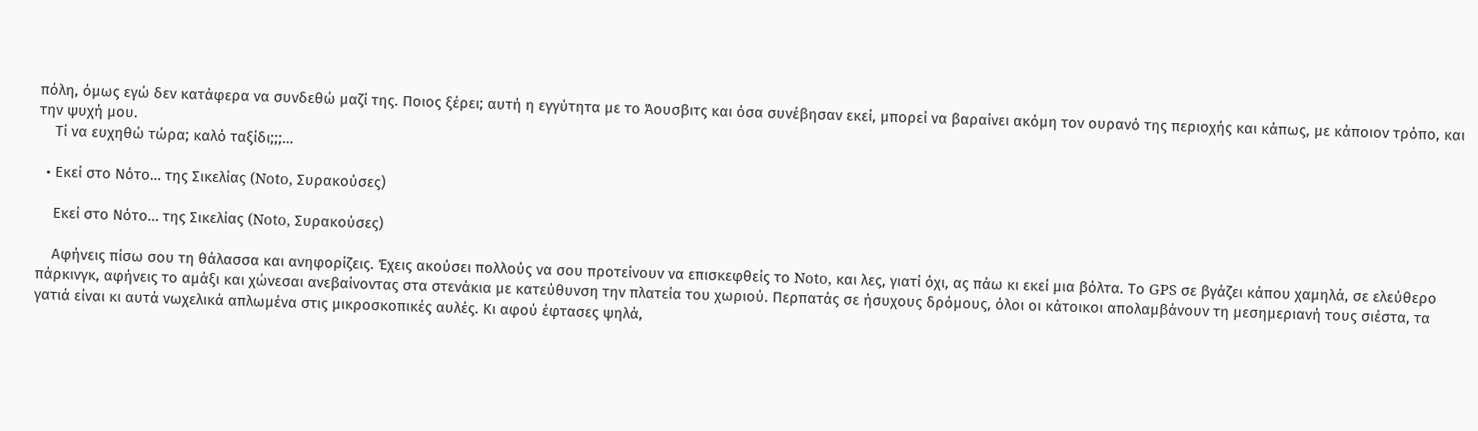πόλη, όμως εγώ δεν κατάφερα να συνδεθώ μαζί της. Ποιος ξέρει; αυτή η εγγύτητα με το Άουσβιτς και όσα συνέβησαν εκεί, μπορεί να βαραίνει ακόμη τον ουρανό της περιοχής και κάπως, με κάποιον τρόπο, και την ψυχή μου.
    Τί να ευχηθώ τώρα; καλό ταξίδι;;;…

  • Εκεί στο Νότο… της Σικελίας (Noto, Συρακούσες)

    Εκεί στο Νότο… της Σικελίας (Noto, Συρακούσες)

    Αφήνεις πίσω σου τη θάλασσα και ανηφορίζεις. Έχεις ακούσει πολλούς να σου προτείνουν να επισκεφθείς το Noto, και λες, γιατί όχι, ας πάω κι εκεί μια βόλτα. Το GPS σε βγάζει κάπου χαμηλά, σε ελεύθερο πάρκινγκ, αφήνεις το αμάξι και χώνεσαι ανεβαίνοντας στα στενάκια με κατεύθυνση την πλατεία του χωριού. Περπατάς σε ήσυχους δρόμους, όλοι οι κάτοικοι απολαμβάνουν τη μεσημεριανή τους σιέστα, τα γατιά είναι κι αυτά νωχελικά απλωμένα στις μικροσκοπικές αυλές. Κι αφού έφτασες ψηλά,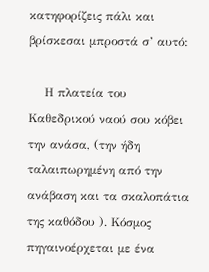κατηφορίζεις πάλι και βρίσκεσαι μπροστά σ’ αυτό:

    Η πλατεία του Καθεδρικού ναού σου κόβει την ανάσα, (την ήδη ταλαιπωρημένη από την ανάβαση και τα σκαλοπάτια της καθόδου ). Κόσμος πηγαινοέρχεται με ένα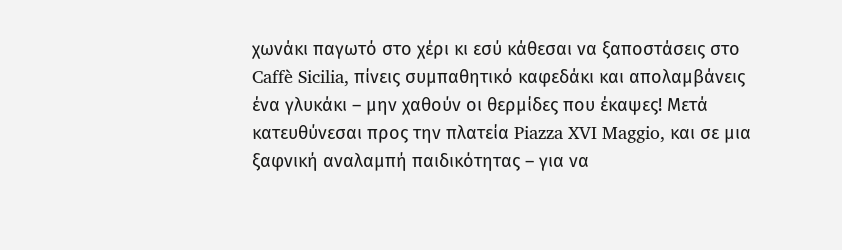χωνάκι παγωτό στο χέρι κι εσύ κάθεσαι να ξαποστάσεις στο Caffè Sicilia, πίνεις συμπαθητικό καφεδάκι και απολαμβάνεις ένα γλυκάκι – μην χαθούν οι θερμίδες που έκαψες! Μετά κατευθύνεσαι προς την πλατεία Piazza XVI Maggio, και σε μια ξαφνική αναλαμπή παιδικότητας – για να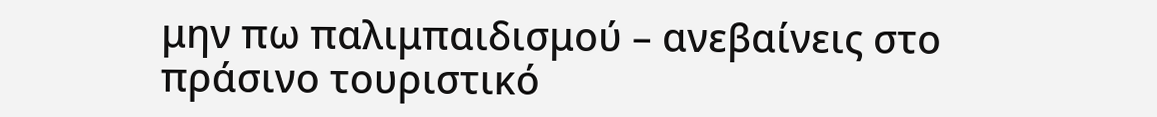μην πω παλιμπαιδισμού – ανεβαίνεις στο πράσινο τουριστικό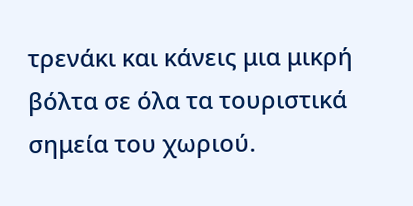τρενάκι και κάνεις μια μικρή βόλτα σε όλα τα τουριστικά σημεία του χωριού.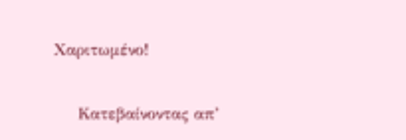Χαριτωμένο!

    Κατεβαίνοντας απ’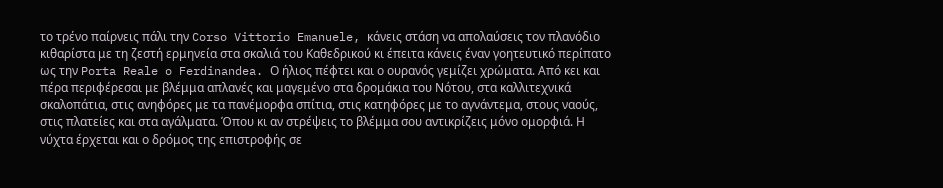το τρένο παίρνεις πάλι την Corso Vittorio Emanuele, κάνεις στάση να απολαύσεις τον πλανόδιο κιθαρίστα με τη ζεστή ερμηνεία στα σκαλιά του Καθεδρικού κι έπειτα κάνεις έναν γοητευτικό περίπατο ως την Porta Reale o Ferdinandea. Ο ήλιος πέφτει και ο ουρανός γεμίζει χρώματα. Από κει και πέρα περιφέρεσαι με βλέμμα απλανές και μαγεμένο στα δρομάκια του Νότου, στα καλλιτεχνικά σκαλοπάτια, στις ανηφόρες με τα πανέμορφα σπίτια, στις κατηφόρες με το αγνάντεμα, στους ναούς, στις πλατείες και στα αγάλματα. Όπου κι αν στρέψεις το βλέμμα σου αντικρίζεις μόνο ομορφιά. Η νύχτα έρχεται και ο δρόμος της επιστροφής σε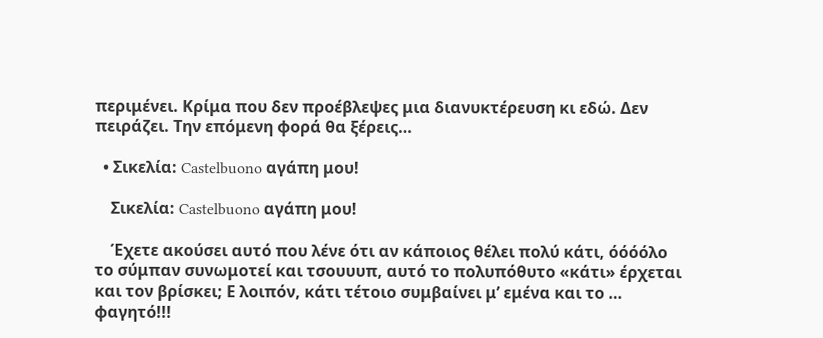περιμένει. Κρίμα που δεν προέβλεψες μια διανυκτέρευση κι εδώ. Δεν πειράζει. Την επόμενη φορά θα ξέρεις…

  • Σικελία: Castelbuono αγάπη μου!

    Σικελία: Castelbuono αγάπη μου!

    Έχετε ακούσει αυτό που λένε ότι αν κάποιος θέλει πολύ κάτι, όόόόλο το σύμπαν συνωμοτεί και τσουυυπ, αυτό το πολυπόθυτο «κάτι» έρχεται και τον βρίσκει; Ε λοιπόν, κάτι τέτοιο συμβαίνει μ’ εμένα και το … φαγητό!!!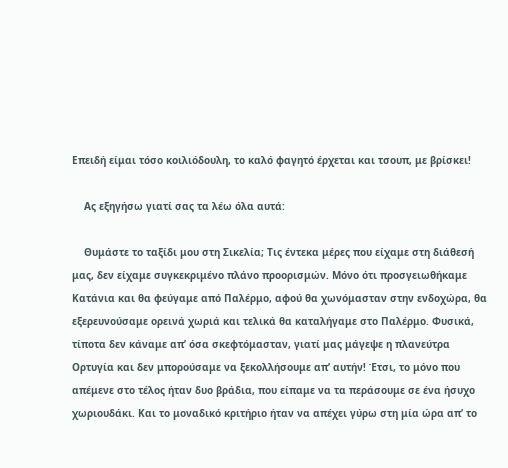Επειδή είμαι τόσο κοιλιόδουλη, το καλό φαγητό έρχεται και τσουπ, με βρίσκει!

    Ας εξηγήσω γιατί σας τα λέω όλα αυτά:

    Θυμάστε το ταξίδι μου στη Σικελία; Τις έντεκα μέρες που είχαμε στη διάθεσή μας, δεν είχαμε συγκεκριμένο πλάνο προορισμών. Μόνο ότι προσγειωθήκαμε Κατάνια και θα φεύγαμε από Παλέρμο, αφού θα χωνόμασταν στην ενδοχώρα, θα εξερευνούσαμε ορεινά χωριά και τελικά θα καταλήγαμε στο Παλέρμο. Φυσικά, τίποτα δεν κάναμε απ’ όσα σκεφτόμασταν, γιατί μας μάγεψε η πλανεύτρα Ορτυγία και δεν μπορούσαμε να ξεκολλήσουμε απ’ αυτήν! Έτσι, το μόνο που απέμενε στο τέλος ήταν δυο βράδια, που είπαμε να τα περάσουμε σε ένα ήσυχο χωριουδάκι. Και το μοναδικό κριτήριο ήταν να απέχει γύρω στη μία ώρα απ’ το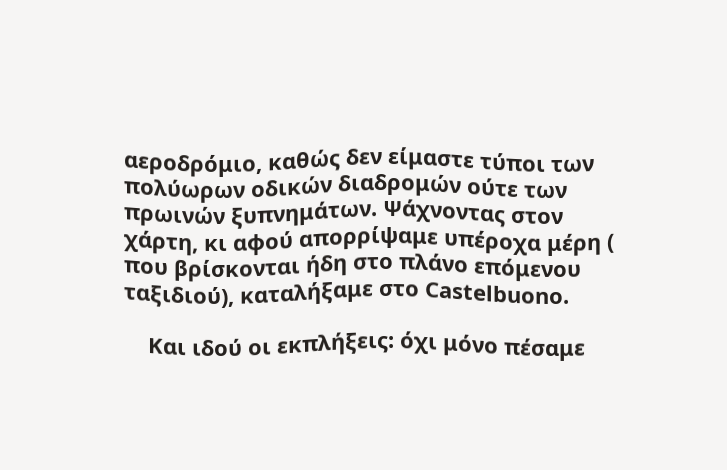αεροδρόμιο, καθώς δεν είμαστε τύποι των πολύωρων οδικών διαδρομών ούτε των πρωινών ξυπνημάτων. Ψάχνοντας στον χάρτη, κι αφού απορρίψαμε υπέροχα μέρη ( που βρίσκονται ήδη στο πλάνο επόμενου ταξιδιού), καταλήξαμε στο Castelbuono.

    Και ιδού οι εκπλήξεις: όχι μόνο πέσαμε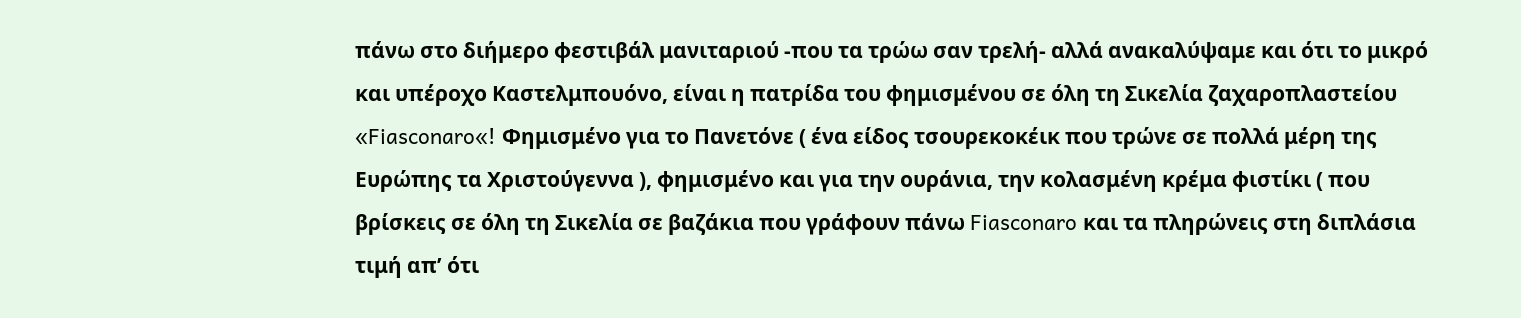πάνω στο διήμερο φεστιβάλ μανιταριού -που τα τρώω σαν τρελή- αλλά ανακαλύψαμε και ότι το μικρό και υπέροχο Καστελμπουόνο, είναι η πατρίδα του φημισμένου σε όλη τη Σικελία ζαχαροπλαστείου «Fiasconaro«! Φημισμένο για το Πανετόνε ( ένα είδος τσουρεκοκέικ που τρώνε σε πολλά μέρη της Ευρώπης τα Χριστούγεννα ), φημισμένο και για την ουράνια, την κολασμένη κρέμα φιστίκι ( που βρίσκεις σε όλη τη Σικελία σε βαζάκια που γράφουν πάνω Fiasconaro και τα πληρώνεις στη διπλάσια τιμή απ’ ότι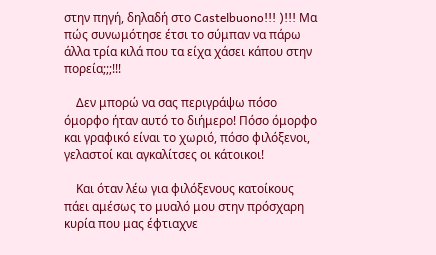στην πηγή, δηλαδή στο Castelbuono!!! )!!! Μα πώς συνωμότησε έτσι το σύμπαν να πάρω άλλα τρία κιλά που τα είχα χάσει κάπου στην πορεία;;;!!!

    Δεν μπορώ να σας περιγράψω πόσο όμορφο ήταν αυτό το διήμερο! Πόσο όμορφο και γραφικό είναι το χωριό, πόσο φιλόξενοι, γελαστοί και αγκαλίτσες οι κάτοικοι!

    Και όταν λέω για φιλόξενους κατοίκους πάει αμέσως το μυαλό μου στην πρόσχαρη κυρία που μας έφτιαχνε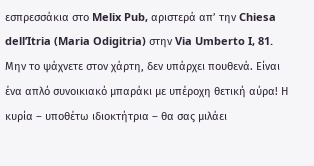εσπρεσσάκια στο Melix Pub, αριστερά απ’ την Chiesa dell’Itria (Maria Odigitria) στην Via Umberto I, 81. Μην το ψάχνετε στον χάρτη, δεν υπάρχει πουθενά. Είναι ένα απλό συνοικιακό μπαράκι με υπέροχη θετική αύρα! Η κυρία – υποθέτω ιδιοκτήτρια – θα σας μιλάει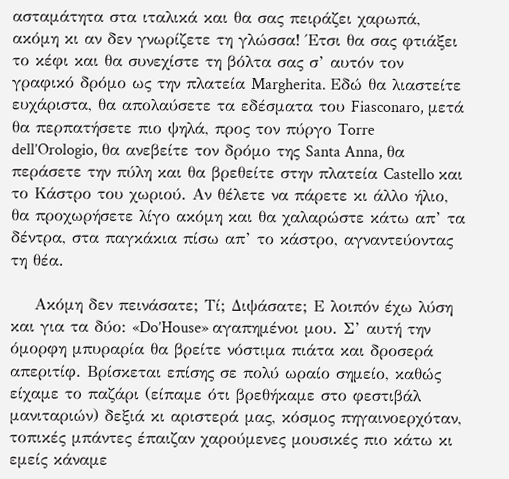ασταμάτητα στα ιταλικά και θα σας πειράζει χαρωπά, ακόμη κι αν δεν γνωρίζετε τη γλώσσα! Έτσι θα σας φτιάξει το κέφι και θα συνεχίστε τη βόλτα σας σ’ αυτόν τον γραφικό δρόμο ως την πλατεία Margherita. Εδώ θα λιαστείτε ευχάριστα, θα απολαύσετε τα εδέσματα του Fiasconaro, μετά θα περπατήσετε πιο ψηλά, προς τον πύργο Torre dell’Orologio, θα ανεβείτε τον δρόμο της Santa Anna, θα περάσετε την πύλη και θα βρεθείτε στην πλατεία Castello και το Κάστρο του χωριού. Αν θέλετε να πάρετε κι άλλο ήλιο, θα προχωρήσετε λίγο ακόμη και θα χαλαρώστε κάτω απ’ τα δέντρα, στα παγκάκια πίσω απ’ το κάστρο, αγναντεύοντας τη θέα.

    Ακόμη δεν πεινάσατε; Τί; Διψάσατε; Ε λοιπόν έχω λύση και για τα δύο: «Do’House» αγαπημένοι μου. Σ’ αυτή την όμορφη μπυραρία θα βρείτε νόστιμα πιάτα και δροσερά απεριτίφ. Βρίσκεται επίσης σε πολύ ωραίο σημείο, καθώς είχαμε το παζάρι (είπαμε ότι βρεθήκαμε στο φεστιβάλ μανιταριών) δεξιά κι αριστερά μας, κόσμος πηγαινοερχόταν, τοπικές μπάντες έπαιζαν χαρούμενες μουσικές πιο κάτω κι εμείς κάναμε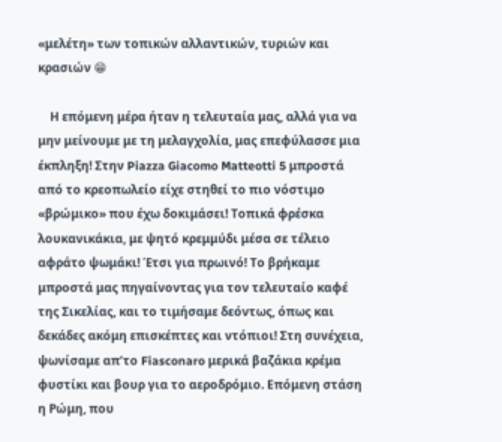«μελέτη» των τοπικών αλλαντικών, τυριών και κρασιών 😁

    Η επόμενη μέρα ήταν η τελευταία μας, αλλά για να μην μείνουμε με τη μελαγχολία, μας επεφύλασσε μια έκπληξη! Στην Piazza Giacomo Matteotti 5 μπροστά από το κρεοπωλείο είχε στηθεί το πιο νόστιμο «βρώμικο» που έχω δοκιμάσει! Τοπικά φρέσκα λουκανικάκια, με ψητό κρεμμύδι μέσα σε τέλειο αφράτο ψωμάκι! Έτσι για πρωινό! Το βρήκαμε μπροστά μας πηγαίνοντας για τον τελευταίο καφέ της Σικελίας, και το τιμήσαμε δεόντως, όπως και δεκάδες ακόμη επισκέπτες και ντόπιοι! Στη συνέχεια, ψωνίσαμε απ’το Fiasconaro μερικά βαζάκια κρέμα φυστίκι και βουρ για το αεροδρόμιο. Επόμενη στάση η Ρώμη, που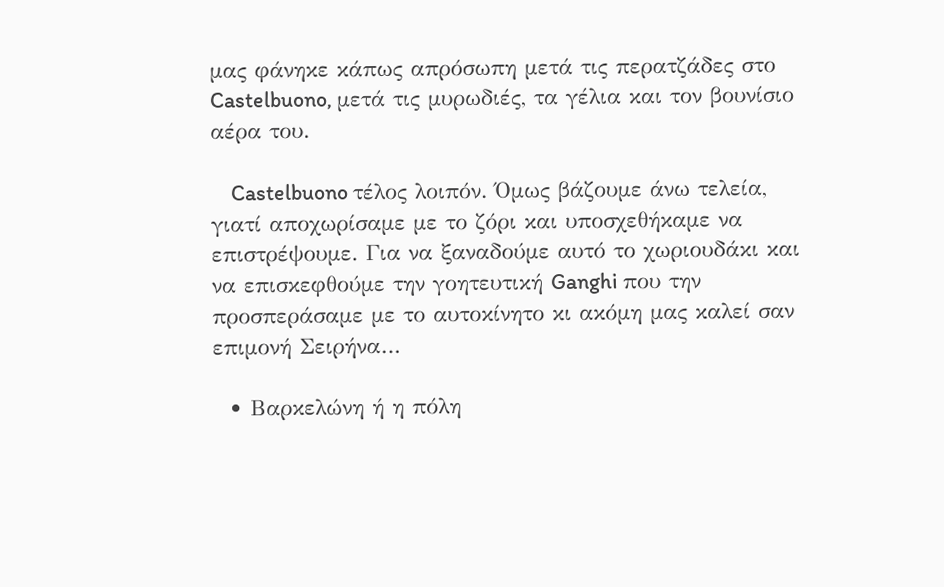μας φάνηκε κάπως απρόσωπη μετά τις περατζάδες στο Castelbuono, μετά τις μυρωδιές, τα γέλια και τον βουνίσιο αέρα του.

    Castelbuono τέλος λοιπόν. Όμως βάζουμε άνω τελεία, γιατί αποχωρίσαμε με το ζόρι και υποσχεθήκαμε να επιστρέψουμε. Για να ξαναδούμε αυτό το χωριουδάκι και να επισκεφθούμε την γοητευτική Ganghi που την προσπεράσαμε με το αυτοκίνητο κι ακόμη μας καλεί σαν επιμονή Σειρήνα…

  • Βαρκελώνη ή η πόλη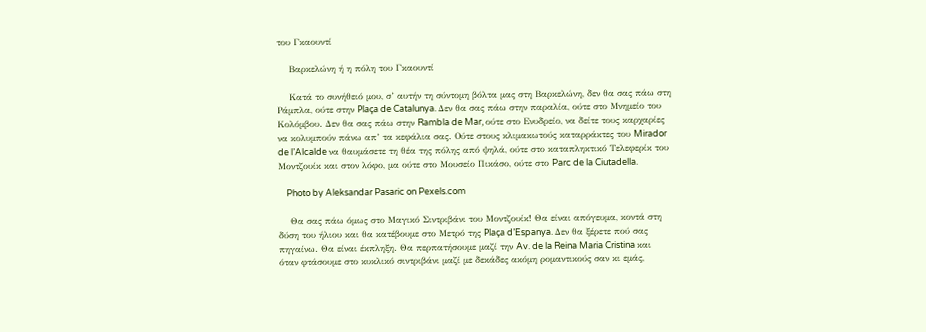του Γκαουντί

    Βαρκελώνη ή η πόλη του Γκαουντί

    Κατά το συνήθειό μου, σ’ αυτήν τη σύντομη βόλτα μας στη Βαρκελώνη, δεν θα σας πάω στη Ράμπλα, ούτε στην Plaça de Catalunya. Δεν θα σας πάω στην παραλία, ούτε στο Μνημείο του Κολόμβου. Δεν θα σας πάω στην Rambla de Mar, ούτε στο Ενυδρείο, να δείτε τους καρχαρίες να κολυμπούν πάνω απ’ τα κεφάλια σας. Ούτε στους κλιμακωτούς καταρράκτες του Mirador de l’Alcalde να θαυμάσετε τη θέα της πόλης από ψηλά, ούτε στο καταπληκτικό Τελεφερίκ του Μοντζουίκ και στον λόφο, μα ούτε στο Μουσείο Πικάσο, ούτε στο Parc de la Ciutadella.

    Photo by Aleksandar Pasaric on Pexels.com

    Θα σας πάω όμως στο Μαγικό Σιντριβάνι του Μοντζουίκ! Θα είναι απόγευμα, κοντά στη δύση του ήλιου και θα κατέβουμε στο Μετρό της Plaça d’Espanya. Δεν θα ξέρετε πού σας πηγαίνω. Θα είναι έκπληξη. Θα περπατήσουμε μαζί την Av. de la Reina Maria Cristina και όταν φτάσουμε στο κυκλικό σιντριβάνι μαζί με δεκάδες ακόμη ρομαντικούς σαν κι εμάς,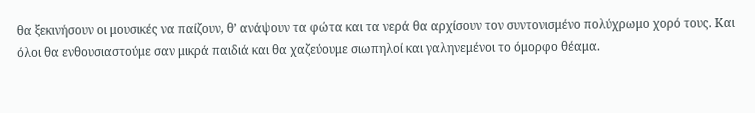θα ξεκινήσουν οι μουσικές να παίζουν, θ’ ανάψουν τα φώτα και τα νερά θα αρχίσουν τον συντονισμένο πολύχρωμο χορό τους. Και όλοι θα ενθουσιαστούμε σαν μικρά παιδιά και θα χαζεύουμε σιωπηλοί και γαληνεμένοι το όμορφο θέαμα.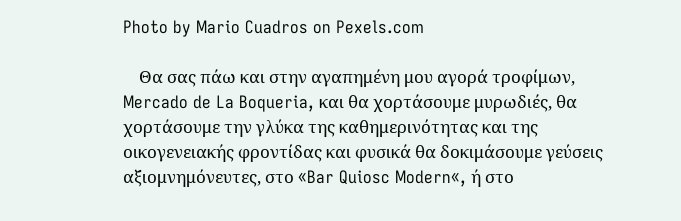Photo by Mario Cuadros on Pexels.com

    Θα σας πάω και στην αγαπημένη μου αγορά τροφίμων, Mercado de La Boqueria, και θα χορτάσουμε μυρωδιές, θα χορτάσουμε την γλύκα της καθημερινότητας και της οικογενειακής φροντίδας και φυσικά θα δοκιμάσουμε γεύσεις αξιομνημόνευτες, στο «Bar Quiosc Modern«, ή στο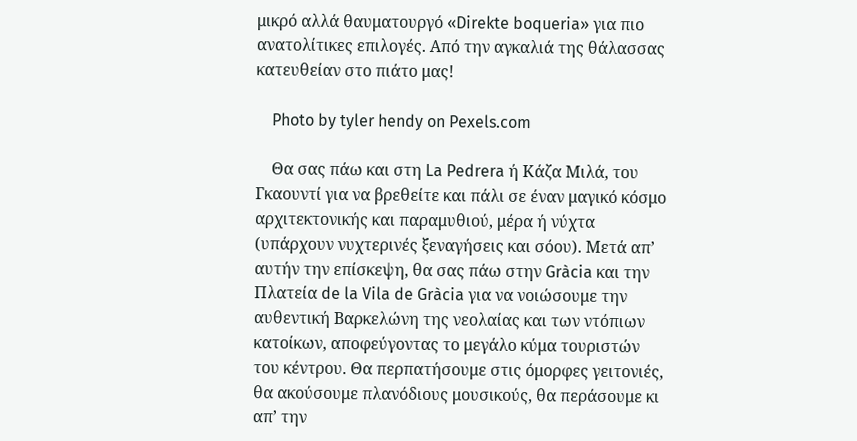μικρό αλλά θαυματουργό «Direkte boqueria» για πιο ανατολίτικες επιλογές. Από την αγκαλιά της θάλασσας κατευθείαν στο πιάτο μας!

    Photo by tyler hendy on Pexels.com

    Θα σας πάω και στη La Pedrera ή Κάζα Μιλά, του Γκαουντί για να βρεθείτε και πάλι σε έναν μαγικό κόσμο αρχιτεκτονικής και παραμυθιού, μέρα ή νύχτα (υπάρχουν νυχτερινές ξεναγήσεις και σόου). Μετά απ’ αυτήν την επίσκεψη, θα σας πάω στην Gràcia και την Πλατεία de la Vila de Gràcia για να νοιώσουμε την αυθεντική Βαρκελώνη της νεολαίας και των ντόπιων κατοίκων, αποφεύγοντας το μεγάλο κύμα τουριστών του κέντρου. Θα περπατήσουμε στις όμορφες γειτονιές, θα ακούσουμε πλανόδιους μουσικούς, θα περάσουμε κι απ’ την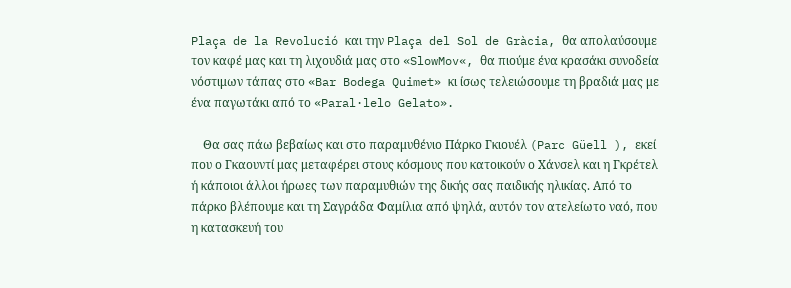Plaça de la Revolució και την Plaça del Sol de Gràcia, θα απολαύσουμε τον καφέ μας και τη λιχουδιά μας στο «SlowMov«, θα πιούμε ένα κρασάκι συνοδεία νόστιμων τάπας στο «Bar Bodega Quimet» κι ίσως τελειώσουμε τη βραδιά μας με ένα παγωτάκι από το «Paral·lelo Gelato».

    Θα σας πάω βεβαίως και στο παραμυθένιο Πάρκο Γκιουέλ (Parc Güell ), εκεί που ο Γκαουντί μας μεταφέρει στους κόσμους που κατοικούν ο Χάνσελ και η Γκρέτελ ή κάποιοι άλλοι ήρωες των παραμυθιών της δικής σας παιδικής ηλικίας. Από το πάρκο βλέπουμε και τη Σαγράδα Φαμίλια από ψηλά, αυτόν τον ατελείωτο ναό, που η κατασκευή του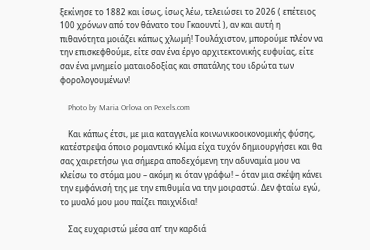ξεκίνησε το 1882 και ίσως, ίσως λέω, τελειώσει το 2026 ( επέτειος 100 χρόνων από τον θάνατο του Γκαουντί ), αν και αυτή η πιθανότητα μοιάζει κάπως χλωμή! Τουλάχιστον, μπορούμε πλέον να την επισκεφθούμε, είτε σαν ένα έργο αρχιτεκτονικής ευφυίας, είτε σαν ένα μνημείο ματαιοδοξίας και σπατάλης του ιδρώτα των φορολογουμένων!

    Photo by Maria Orlova on Pexels.com

    Και κάπως έτσι, με μια καταγγελία κοινωνικοοικονομικής φύσης, κατέστρεψα όποιο ρομαντικό κλίμα είχα τυχόν δημιουργήσει και θα σας χαιρετήσω για σήμερα αποδεχόμενη την αδυναμία μου να κλείσω το στόμα μου – ακόμη κι όταν γράφω! – όταν μια σκέψη κάνει την εμφάνισή της με την επιθυμία να την μοιραστώ. Δεν φταίω εγώ, το μυαλό μου μου παίζει παιχνίδια!

    Σας ευχαριστώ μέσα απ’ την καρδιά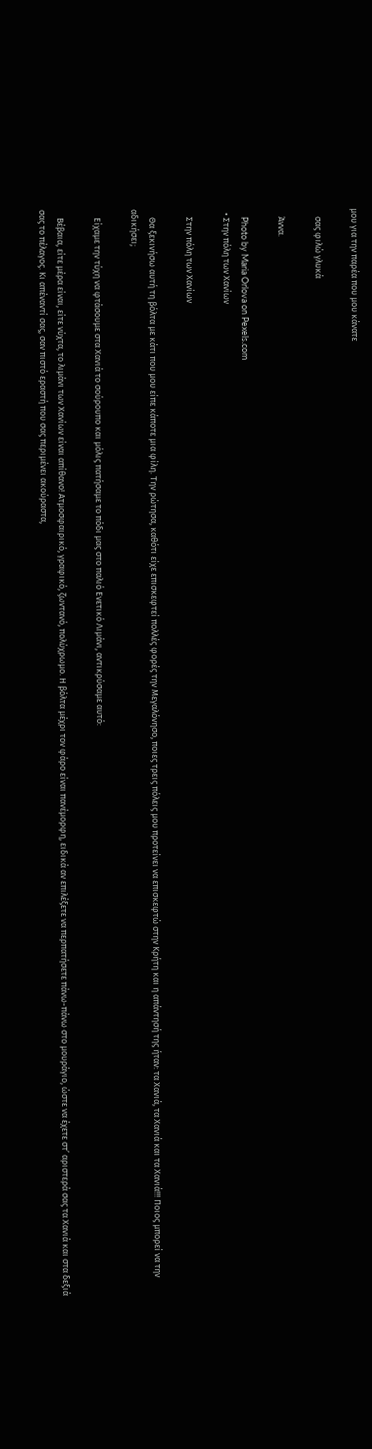μου για την παρέα που μου κάνατε

    σας φιλώ γλυκά

    Άννα.

    Photo by Maria Orlova on Pexels.com
  • Στην πόλη των Χανίων

    Στην πόλη των Χανίων

    Θα ξεκινήσω αυτή τη βόλτα με κάτι που μου είπε κάποτε μια φίλη. Την ρώτησα, καθότι είχε επισκεφτεί πολλές φορές την Μεγαλόνησο, ποιες τρεις πόλεις μου προτείνει να επισκεφτώ στην Κρήτη και η απάντησή της ήταν: τα Χανιά, τα Χανιά και τα Χανιά!!! Ποιος μπορεί να την αδικήσει;

    Είχαμε την τύχη να φτάσουμε στα Χανιά το σούρουπο και μόλις πατήσαμε το πόδι μας στο παλιό Ενετικό Λιμάνι, αντικρύσαμε αυτό:

    Βέβαια, είτε μέρα είναι, είτε νύχτα, το λιμάνι των Χανίων είναι απίθανο! Ατμοσφαιρικό, γραφικό, ζωντανό, πολύχρωμο. Η βόλτα μέχρι τον φάρο είναι πανέμορφη, ειδικά αν επιλέξετε να περπατήσετε πάνω-πάνω στο μουράγιο, ώστε να έχετε στ’ αριστερά σας τα Χανιά και στα δεξιά σας το πέλαγος. Κι απέναντί σας, σαν πιστό εραστή που σας περιμένει ακούραστα,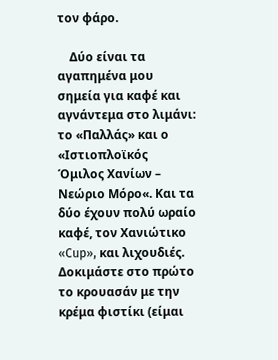τον φάρο.

    Δύο είναι τα αγαπημένα μου σημεία για καφέ και αγνάντεμα στο λιμάνι: το «Παλλάς» και ο «Ιστιοπλοϊκός Όμιλος Χανίων – Νεώριο Μόρο«. Και τα δύο έχουν πολύ ωραίο καφέ, τον Χανιώτικο «Cup», και λιχουδιές. Δοκιμάστε στο πρώτο το κρουασάν με την κρέμα φιστίκι (είμαι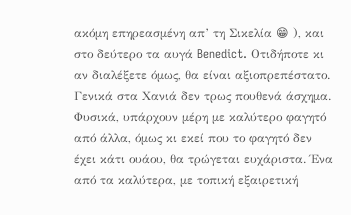ακόμη επηρεασμένη απ’ τη Σικελία 😁 ), και στο δεύτερο τα αυγά Benedict. Οτιδήποτε κι αν διαλέξετε όμως, θα είναι αξιοπρεπέστατο. Γενικά στα Χανιά δεν τρως πουθενά άσχημα. Φυσικά, υπάρχουν μέρη με καλύτερο φαγητό από άλλα, όμως κι εκεί που το φαγητό δεν έχει κάτι ουάου, θα τρώγεται ευχάριστα. Ένα από τα καλύτερα, με τοπική εξαιρετική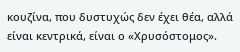κουζίνα, που δυστυχώς δεν έχει θέα, αλλά είναι κεντρικά, είναι ο «Χρυσόστομος».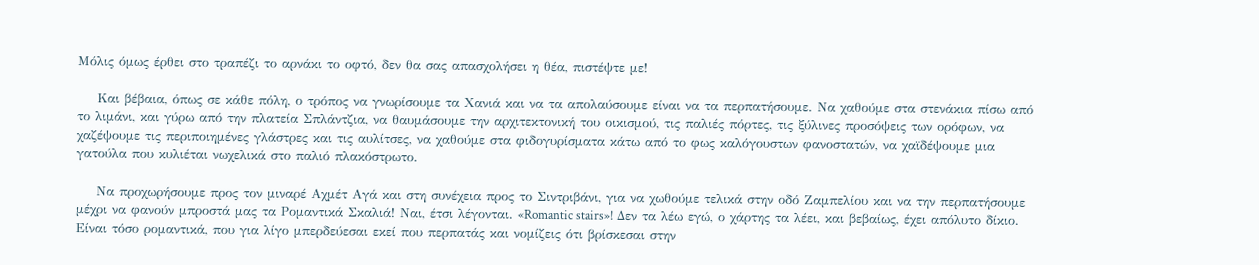Μόλις όμως έρθει στο τραπέζι το αρνάκι το οφτό, δεν θα σας απασχολήσει η θέα, πιστέψτε με!

    Και βέβαια, όπως σε κάθε πόλη, ο τρόπος να γνωρίσουμε τα Χανιά και να τα απολαύσουμε είναι να τα περπατήσουμε. Να χαθούμε στα στενάκια πίσω από το λιμάνι, και γύρω από την πλατεία Σπλάντζια, να θαυμάσουμε την αρχιτεκτονική του οικισμού, τις παλιές πόρτες, τις ξύλινες προσόψεις των ορόφων, να χαζέψουμε τις περιποιημένες γλάστρες και τις αυλίτσες, να χαθούμε στα φιδογυρίσματα κάτω από το φως καλόγουστων φανοστατών, να χαϊδέψουμε μια γατούλα που κυλιέται νωχελικά στο παλιό πλακόστρωτο.

    Να προχωρήσουμε προς τον μιναρέ Αχμέτ Αγά και στη συνέχεια προς το Σιντριβάνι, για να χωθούμε τελικά στην οδό Ζαμπελίου και να την περπατήσουμε μέχρι να φανούν μπροστά μας τα Ρομαντικά Σκαλιά! Ναι, έτσι λέγονται. «Romantic stairs»! Δεν τα λέω εγώ, ο χάρτης τα λέει, και βεβαίως, έχει απόλυτο δίκιο. Είναι τόσο ρομαντικά, που για λίγο μπερδεύεσαι εκεί που περπατάς και νομίζεις ότι βρίσκεσαι στην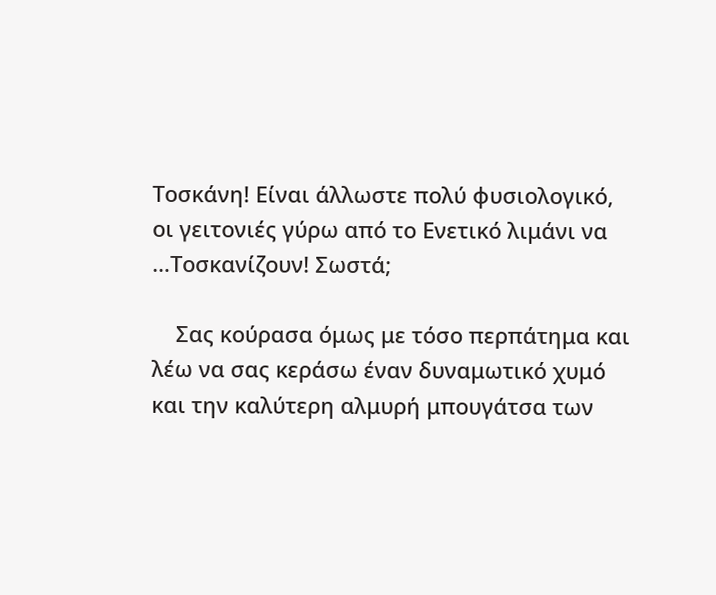Τοσκάνη! Είναι άλλωστε πολύ φυσιολογικό, οι γειτονιές γύρω από το Ενετικό λιμάνι να …Τοσκανίζουν! Σωστά;

    Σας κούρασα όμως με τόσο περπάτημα και λέω να σας κεράσω έναν δυναμωτικό χυμό και την καλύτερη αλμυρή μπουγάτσα των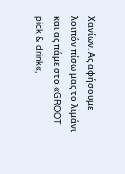Χανίων. Ας αφήσουμε λοιπόν πίσω μας το λιμάνι και ας πάμε στο «GROOT pick & drink«,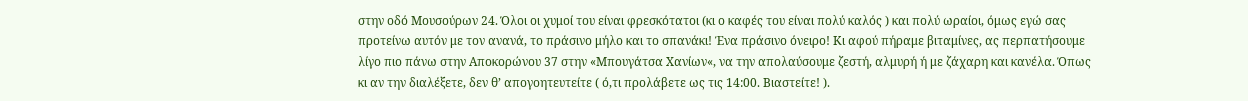στην οδό Μουσούρων 24. Όλοι οι χυμοί του είναι φρεσκότατοι (κι ο καφές του είναι πολύ καλός ) και πολύ ωραίοι, όμως εγώ σας προτείνω αυτόν με τον ανανά, το πράσινο μήλο και το σπανάκι! Ένα πράσινο όνειρο! Κι αφού πήραμε βιταμίνες, ας περπατήσουμε λίγο πιο πάνω στην Αποκορώνου 37 στην «Μπουγάτσα Χανίων«, να την απολαύσουμε ζεστή, αλμυρή ή με ζάχαρη και κανέλα. Όπως κι αν την διαλέξετε, δεν θ’ απογοητευτείτε ( ό,τι προλάβετε ως τις 14:00. Βιαστείτε! ).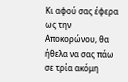Κι αφού σας έφερα ως την Αποκορώνου, θα ήθελα να σας πάω σε τρία ακόμη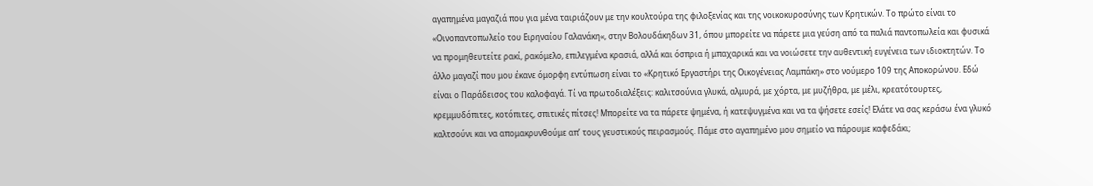αγαπημένα μαγαζιά που για μένα ταιριάζουν με την κουλτούρα της φιλοξενίας και της νοικοκυροσύνης των Κρητικών. Το πρώτο είναι το «Οινοπαντοπωλείο του Ειρηναίου Γαλανάκη«, στην Βολουδάκηδων 31, όπου μπορείτε να πάρετε μια γεύση από τα παλιά παντοπωλεία και φυσικά να προμηθευτείτε ρακί, ρακόμελο, επιλεγμένα κρασιά, αλλά και όσπρια ή μπαχαρικά και να νοιώσετε την αυθεντική ευγένεια των ιδιοκτητών. Το άλλο μαγαζί που μου έκανε όμορφη εντύπωση είναι το «Κρητικό Εργαστήρι της Οικογένειας Λαμπάκη» στο νούμερο 109 της Αποκορώνου. Εδώ είναι ο Παράδεισος του καλοφαγά. Τί να πρωτοδιαλέξεις: καλιτσούνια γλυκά, αλμυρά, με χόρτα, με μυζήθρα, με μέλι, κρεατότουρτες, κρεμμυδόπιτες, κοτόπιτες, σπιτικές πίτσες! Μπορείτε να τα πάρετε ψημένα, ή κατεψυγμένα και να τα ψήσετε εσείς! Ελάτε να σας κεράσω ένα γλυκό καλτσούνι και να απομακρυνθούμε απ’ τους γευστικούς πειρασμούς. Πάμε στο αγαπημένο μου σημείο να πάρουμε καφεδάκι;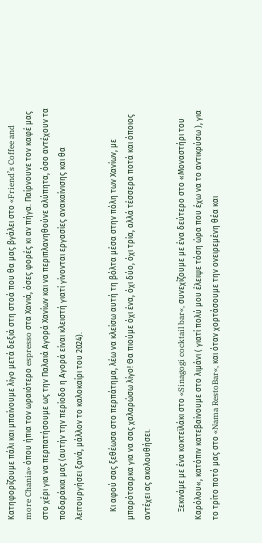Κατηφορίζουμε πάλι και μπαίνουμε λίγο μετά δεξιά στη στοά που θα μας βγάλει στο «Friend’s Coffee and more Chania» όπου ήπια τον ωραιότερο espresso στα Χανιά, όσες φορές κι αν πήγα. Παίρνουνε τον καφέ μας στο χέρι για να περπατήσουμε ως την Παλαιά Αγορά Χανίων και να περιπλανηθούνε αλύπητα, όσο αντέχουν τα ποδαράκια μας (αυτήν την περίοδο η Αγορά είναι κλειστή γιατί γίνονται εργασίες ανακαίνισης και θα λειτουργήσει ξανά, μάλλον το καλοκαίρι του 2024).

    Κι αφού σας ξεθέωσα στο περπάτημα, λέω να κλείσω αυτή τη βόλτα μέσα στην πόλη των Χανίων, με μπαρότσαρκα για να σας χαλαρώσω λίγο! Θα πιούμε όχι ένα, όχι δύο, όχι τρία, αλλά τέσσερα ποτά και όποιος αντέχει ας ακολουθήσει.

    Ξεκινάμε με ένα κοκτεϊλάκι στο «Sinagogi cocktail bar«, συνεχίζουμε με ένα δεύτερο στο «Μοναστήρι του Καρόλου«, κατόπιν κατεβαίνουμε στο λιμάνι ( γιατί πολύ μου έλειψε τόση ώρα που έχω να το αντικρύσω ), για το τρίτο ποτό μας στο «Nama RestoBar«, και όταν χορτάσουμε την ονειρεμένη θέα και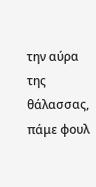την αύρα της θάλασσας, πάμε φουλ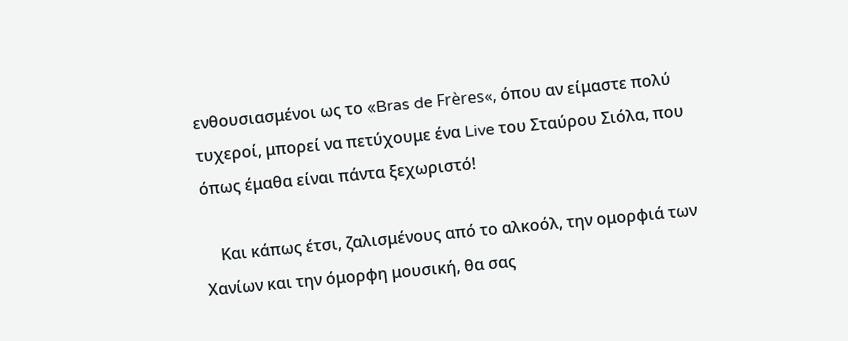ενθουσιασμένοι ως το «Bras de Frères«, όπου αν είμαστε πολύ τυχεροί, μπορεί να πετύχουμε ένα Live του Σταύρου Σιόλα, που όπως έμαθα είναι πάντα ξεχωριστό!

    Και κάπως έτσι, ζαλισμένους από το αλκοόλ, την ομορφιά των Χανίων και την όμορφη μουσική, θα σας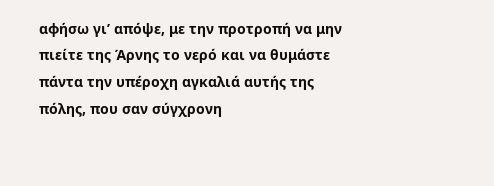αφήσω γι’ απόψε, με την προτροπή να μην πιείτε της Άρνης το νερό και να θυμάστε πάντα την υπέροχη αγκαλιά αυτής της πόλης, που σαν σύγχρονη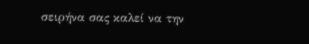σειρήνα σας καλεί να την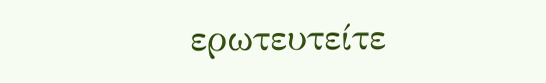ερωτευτείτε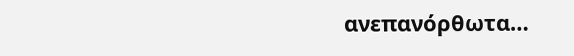ανεπανόρθωτα…